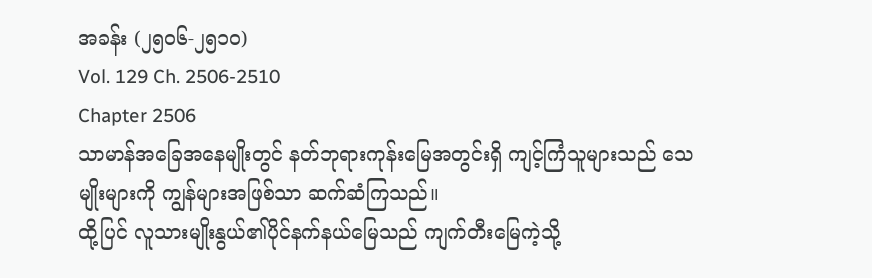အခန်း (၂၅၀၆-၂၅၁၀)
Vol. 129 Ch. 2506-2510
Chapter 2506
သာမာန်အခြေအနေမျိုးတွင် နတ်ဘုရားကုန်းမြေအတွင်းရှိ ကျင့်ကြံသူများသည် သေမျိုးများကို ကျွန်များအဖြစ်သာ ဆက်ဆံကြသည်။
ထို့ပြင် လူသားမျိုးနွယ်၏ပိုင်နက်နယ်မြေသည် ကျက်တီးမြေကဲ့သို့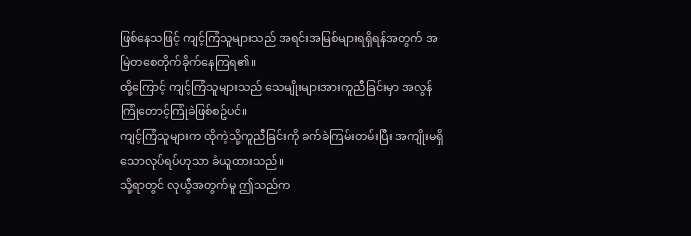ဖြစ်နေသဖြင့် ကျင့်ကြံသူများသည် အရင်းအမြစ်များရရှိရန်အတွက် အမြဲတစေတိုက်ခိုက်နေကြရ၏။
ထို့ကြောင့် ကျင့်ကြံသူများသည် သေမျိုးများအားကူညီခြင်းမှာ အလွန်ကြုံတောင့်ကြုံခဲဖြစ်စဥ်ပင်။
ကျင့်ကြံသူများက ထိုကဲ့သို့ကူညီခြင်းကို ခက်ခဲကြမ်းတမ်းပြီး အကျိုးမရှိသောလုပ်ရပ်ဟုသာ ခံယူထားသည်။
သို့ရာတွင် လုယွီအတွက်မူ ဤသည်က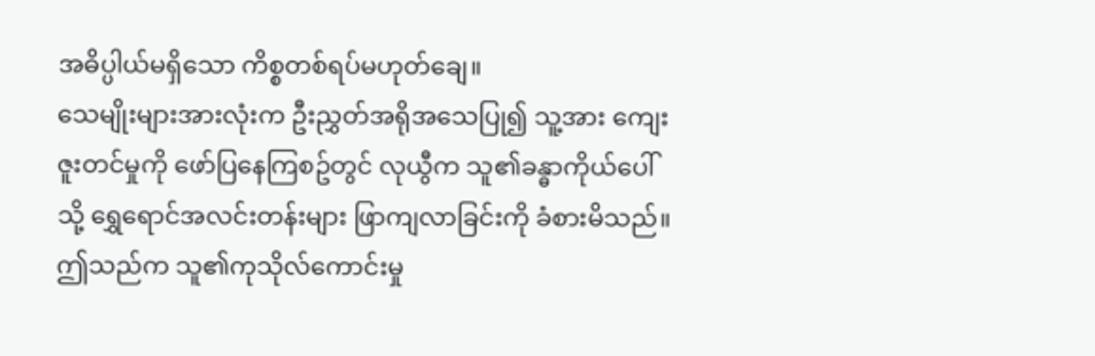အဓိပ္ပါယ်မရှိသော ကိစ္စတစ်ရပ်မဟုတ်ချေ။
သေမျိုးများအားလုံးက ဦးညွှတ်အရိုအသေပြု၍ သူ့အား ကျေးဇူးတင်မှုကို ဖော်ပြနေကြစဥ်တွင် လုယွီက သူ၏ခန္ဓာကိုယ်ပေါ်သို့ ရွှေရောင်အလင်းတန်းများ ဖြာကျလာခြင်းကို ခံစားမိသည်။ဤသည်က သူ၏ကုသိုလ်ကောင်းမှု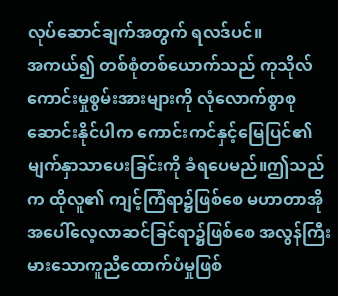လုပ်ဆောင်ချက်အတွက် ရလဒ်ပင်။
အကယ်၍ တစ်စုံတစ်ယောက်သည် ကုသိုလ်ကောင်းမှုစွမ်းအားများကို လုံလောက်စွာစုဆောင်းနိုင်ပါက ကောင်းကင်နှင့်မြေပြင်၏ မျက်နှာသာပေးခြင်းကို ခံရပေမည်။ဤသည်က ထိုလူ၏ ကျင့်ကြံရာ၌ဖြစ်စေ မဟာတာအိုအပေါ်လေ့လာဆင်ခြင်ရာ၌ဖြစ်စေ အလွန်ကြီးမားသောကူညီထောက်ပံမှုဖြစ်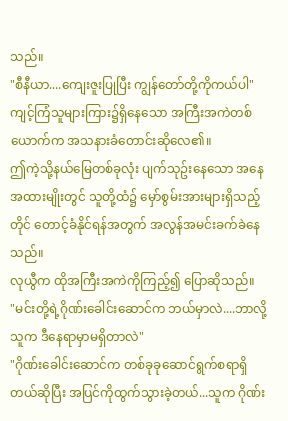သည်။
"စီနီယာ....ကျေးဇူးပြုပြီး ကျွန်တော်တို့ကိုကယ်ပါ"
ကျင့်ကြံသူများကြား၌ရှိနေသော အကြီးအကဲတစ်ယောက်က အသနားခံတောင်းဆိုလေ၏။
ဤကဲ့သို့နယ်မြေတစ်ခုလုံး ပျက်သုဥ်းနေသော အနေအထားမျိုးတွင် သူတို့ထံ၌ မှော်စွမ်းအားများရှိသည့်တိုင် တောင့်ခံနိုင်ရန်အတွက် အလွန်အမင်းခက်ခဲနေသည်။
လုယွီက ထိုအကြီးအကဲကိုကြည့်၍ ပြောဆိုသည်။
"မင်းတို့ရဲ့ဂိုဏ်းခေါင်းဆောင်က ဘယ်မှာလဲ....ဘာလို့ သူက ဒီနေရာမှာမရှိတာလဲ"
"ဂိုဏ်းခေါင်းဆောင်က တစ်ခုခုဆောင်ရွက်စရာရှိတယ်ဆိုပြီး အပြင်ကိုထွက်သွားခဲ့တယ်...သူက ဂိုဏ်း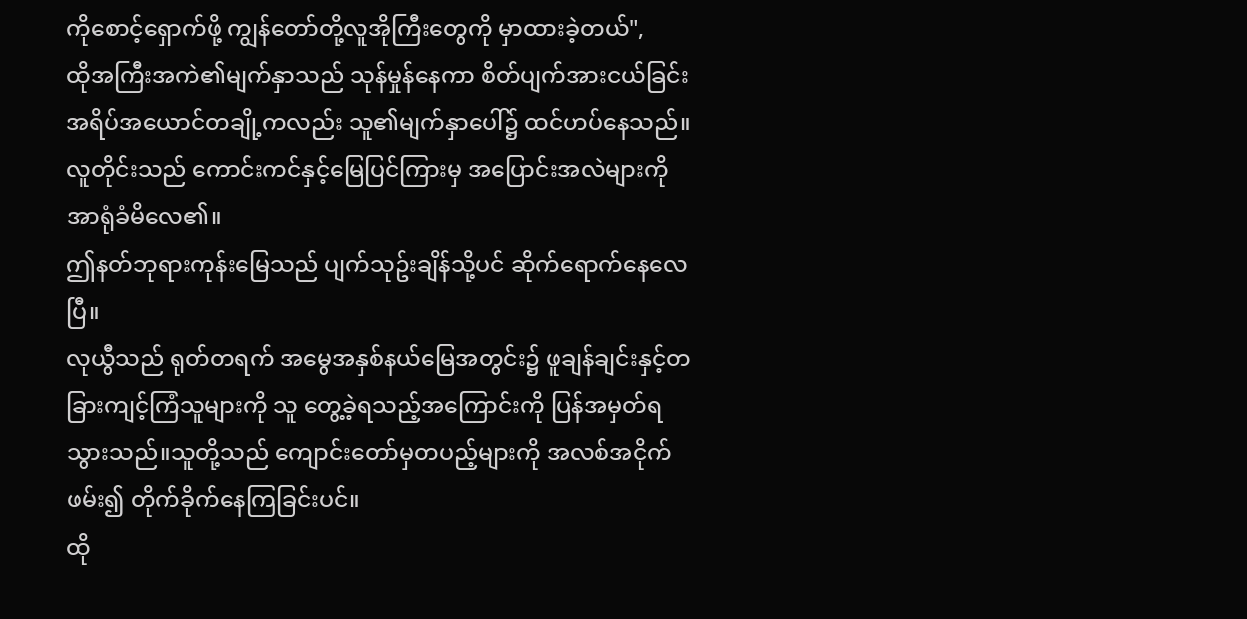ကိုစောင့်ရှောက်ဖို့ ကျွန်တော်တို့လူအိုကြီးတွေကို မှာထားခဲ့တယ်",
ထိုအကြီးအကဲ၏မျက်နှာသည် သုန်မှုန်နေကာ စိတ်ပျက်အားငယ်ခြင်း အရိပ်အယောင်တချို့ကလည်း သူ၏မျက်နှာပေါ်၌ ထင်ဟပ်နေသည်။
လူတိုင်းသည် ကောင်းကင်နှင့်မြေပြင်ကြားမှ အပြောင်းအလဲများကို အာရုံခံမိလေ၏။
ဤနတ်ဘုရားကုန်းမြေသည် ပျက်သုဥ်းချိန်သို့ပင် ဆိုက်ရောက်နေလေပြီ။
လုယွီသည် ရုတ်တရက် အမွေအနှစ်နယ်မြေအတွင်း၌ ဖူချန်ချင်းနှင့်တခြားကျင့်ကြံသူများကို သူ တွေ့ခဲ့ရသည့်အကြောင်းကို ပြန်အမှတ်ရသွားသည်။သူတို့သည် ကျောင်းတော်မှတပည့်များကို အလစ်အငိုက်ဖမ်း၍ တိုက်ခိုက်နေကြခြင်းပင်။
ထို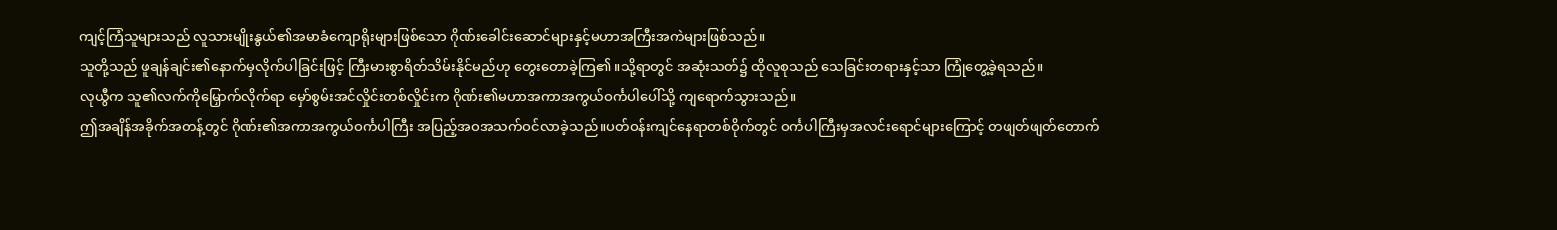ကျင့်ကြံသူများသည် လူသားမျိုးနွယ်၏အမာခံကျောရိုးများဖြစ်သော ဂိုဏ်းခေါင်းဆောင်များနှင့်မဟာအကြီးအကဲများဖြစ်သည်။
သူတို့သည် ဖူချန်ချင်း၏နောက်မှလိုက်ပါခြင်းဖြင့် ကြီးမားစွာရိတ်သိမ်းနိုင်မည်ဟု တွေးတောခဲ့ကြ၏။သို့ရာတွင် အဆုံးသတ်၌ ထိုလူစုသည် သေခြင်းတရားနှင့်သာ ကြုံတွေ့ခဲ့ရသည်။
လုယွီက သူ၏လက်ကိုမြှောက်လိုက်ရာ မှော်စွမ်းအင်လှိုင်းတစ်လှိုင်းက ဂိုဏ်း၏မဟာအကာအကွယ်ဝင်္ကပါပေါ်သို့ ကျရောက်သွားသည်။
ဤအချိန်အခိုက်အတန့်တွင် ဂိုဏ်း၏အကာအကွယ်ဝင်္ကပါကြီး အပြည့်အဝအသက်ဝင်လာခဲ့သည်။ပတ်ဝန်းကျင်နေရာတစ်ဝိုက်တွင် ဝင်္ကပါကြီးမှအလင်းရောင်များကြောင့် တဖျတ်ဖျတ်တောက်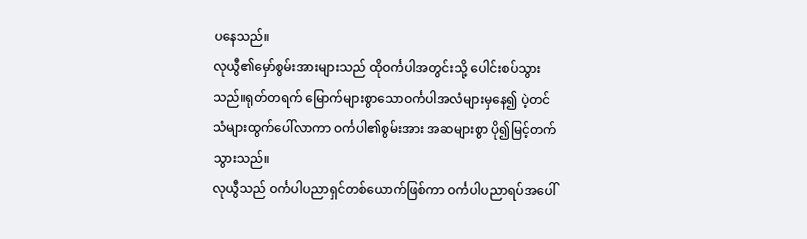ပနေသည်။
လုယွီ၏မှော်စွမ်းအားများသည် ထိုဝင်္ကပါအတွင်းသို့ ပေါင်းစပ်သွားသည်။ရုတ်တရက် မြောက်များစွာသောဝင်္ကပါအလံများမှနေ၍ ပဲ့တင်သံများထွက်ပေါ်လာကာ ဝင်္ကပါ၏စွမ်းအား အဆများစွာ ပို၍မြင့်တက်သွားသည်။
လုယွီသည် ဝင်္ကပါပညာရှင်တစ်ယောက်ဖြစ်ကာ ဝင်္ကပါပညာရပ်အပေါ်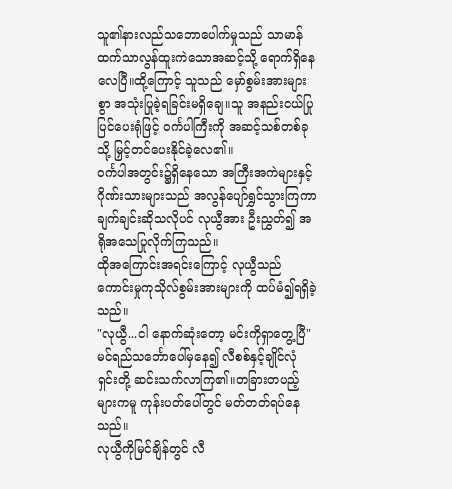သူ၏နားလည်သဘောပေါက်မှုသည် သာမာန်ထက်သာလွန်ထူးကဲသောအဆင့်သို့ ရောက်ရှိနေလေပြီ။ထို့ကြောင့် သူသည် မှော်စွမ်းအားများစွာ အသုံးပြုခဲ့ရခြင်းမရှိချေ။သူ အနည်းငယ်ပြုပြင်ပေးရုံဖြင့် ဝင်္ကပါကြီးကို အဆင့်သစ်တစ်ခုသို့ မြှင့်တင်ပေးနိုင်ခဲ့လေ၏။
ဝင်္ကပါအတွင်း၌ရှိနေသော အကြီးအကဲများနှင့်ဂိုဏ်းသားများသည် အလွန်ပျော်ရွှင်သွားကြကာ ချက်ချင်းဆိုသလိုပင် လုယွီအား ဦးညွှတ်၍ အရိုအသေပြုလိုက်ကြသည်။
ထိုအကြောင်းအရင်းကြောင့် လုယွီသည် ကောင်းမှုကုသိုလ်စွမ်းအားများကို ထပ်မံ၍ရရှိခဲ့သည်။
"လုယွီ...ငါ နောက်ဆုံးတော့ မင်းကိုရှာတွေ့ပြီ"
မင်ရည်သင်္ဘောပေါ်မှနေ၍ လီစစ်နှင့်ချိုင်လုံရှင်းတို့ ဆင်းသက်လာကြ၏။တခြားတပည့်များကမူ ကုန်းပတ်ပေါ်တွင် မတ်တတ်ရပ်နေသည်။
လုယွီကိုမြင်ချိန်တွင် လီ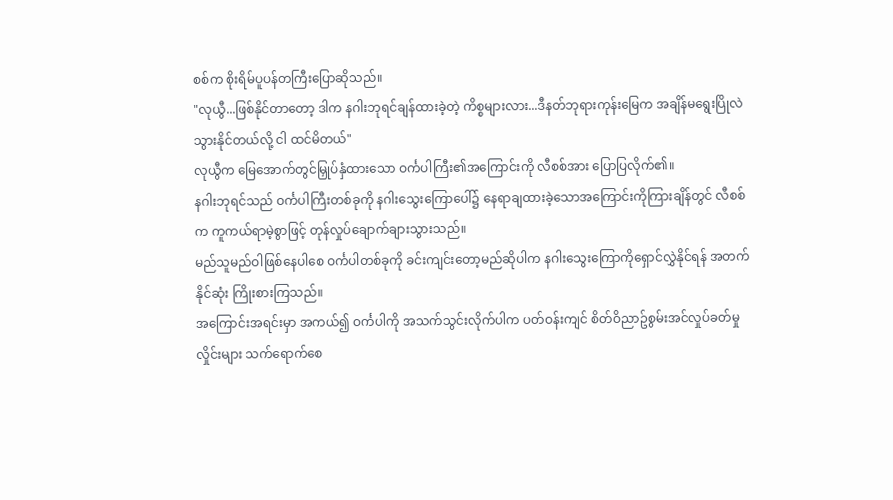စစ်က စိုးရိမ်ပူပန်တကြီးပြောဆိုသည်။
"လုယွီ...ဖြစ်နိုင်တာတော့ ဒါက နဂါးဘုရင်ချန်ထားခဲ့တဲ့ ကိစ္စများလား...ဒီနတ်ဘုရားကုန်းမြေက အချိန်မရွေးပြိုလဲသွားနိုင်တယ်လို့ ငါ ထင်မိတယ်"
လုယွီက မြေအောက်တွင်မြှုပ်နှံထားသော ဝင်္ကပါကြီး၏အကြောင်းကို လီစစ်အား ပြောပြလိုက်၏။
နဂါးဘုရင်သည် ဝင်္ကပါကြီးတစ်ခုကို နဂါးသွေးကြောပေါ်၌ နေရာချထားခဲ့သောအကြောင်းကိုကြားချိန်တွင် လီစစ်က ကူကယ်ရာမဲ့စွာဖြင့် တုန်လှုပ်ချောက်ချားသွားသည်။
မည်သူမည်ဝါဖြစ်နေပါစေ ဝင်္ကပါတစ်ခုကို ခင်းကျင်းတော့မည်ဆိုပါက နဂါးသွေးကြောကိုရှောင်လွှဲနိုင်ရန် အတက်နိုင်ဆုံး ကြိုးစားကြသည်။
အကြောင်းအရင်းမှာ အကယ်၍ ဝင်္ကပါကို အသက်သွင်းလိုက်ပါက ပတ်ဝန်းကျင် စိတ်ဝိညာဥ်စွမ်းအင်လှုပ်ခတ်မှုလှိုင်းများ သက်ရောက်စေ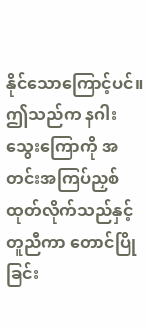နိုင်သောကြောင့်ပင်။ဤသည်က နဂါးသွေးကြောကို အတင်းအကြပ်ညှစ်ထုတ်လိုက်သည်နှင့်တူညီကာ တောင်ပြိုခြင်း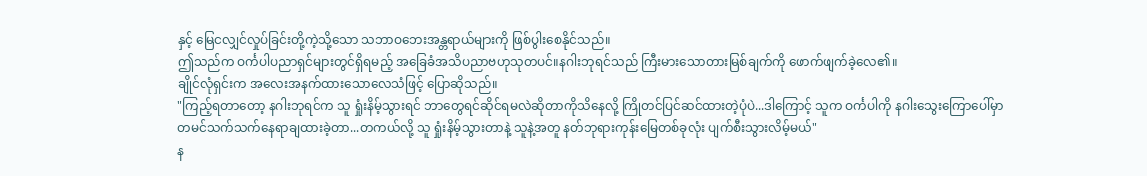နှင့် မြေငလျှင်လှုပ်ခြင်းတို့ကဲ့သို့သော သဘာဝဘေးအန္တရာယ်များကို ဖြစ်ပွါးစေနိုင်သည်။
ဤသည်က ဝင်္ကပါပညာရှင်များတွင်ရှိရမည့် အခြေခံအသိပညာဗဟုသုတပင်။နဂါးဘုရင်သည် ကြီးမားသောတားမြစ်ချက်ကို ဖောက်ဖျက်ခဲ့လေ၏။
ချိုင်လုံရှင်းက အလေးအနက်ထားသောလေသံဖြင့် ပြောဆိုသည်။
"ကြည့်ရတာတော့ နဂါးဘုရင်က သူ ရှုံးနိမ့်သွားရင် ဘာတွေရင်ဆိုင်ရမလဲဆိုတာကိုသိနေလို့ ကြိုတင်ပြင်ဆင်ထားတဲ့ပုံပဲ...ဒါကြောင့် သူက ဝင်္ကပါကို နဂါးသွေးကြောပေါ်မှာ တမင်သက်သက်နေရာချထားခဲ့တာ...တကယ်လို့ သူ ရှုံးနိမ့်သွားတာနဲ့ သူနဲ့အတူ နတ်ဘုရားကုန်းမြေတစ်ခုလုံး ပျက်စီးသွားလိမ့်မယ်"
န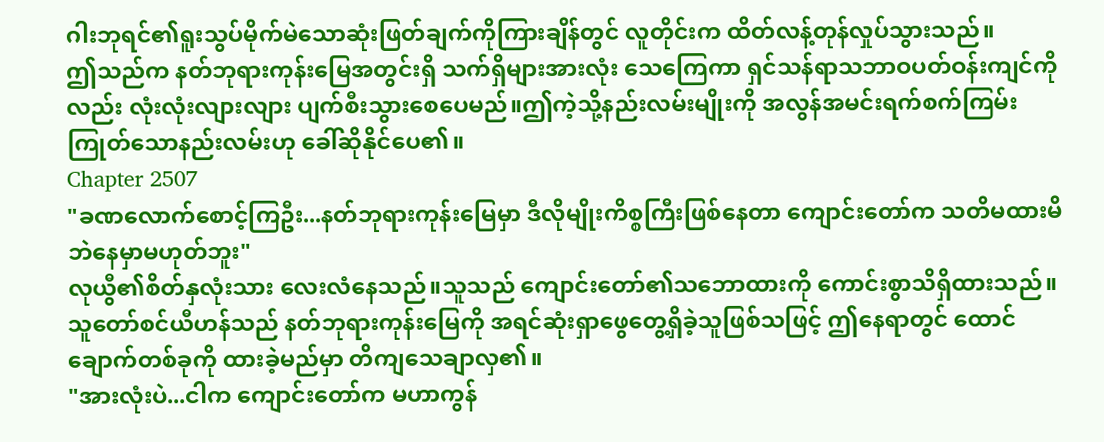ဂါးဘုရင်၏ရူးသွပ်မိုက်မဲသောဆုံးဖြတ်ချက်ကိုကြားချိန်တွင် လူတိုင်းက ထိတ်လန့်တုန်လှုပ်သွားသည်။
ဤသည်က နတ်ဘုရားကုန်းမြေအတွင်းရှိ သက်ရှိများအားလုံး သေကြေကာ ရှင်သန်ရာသဘာဝပတ်ဝန်းကျင်ကိုလည်း လုံးလုံးလျားလျား ပျက်စီးသွားစေပေမည်။ဤကဲ့သို့နည်းလမ်းမျိုးကို အလွန်အမင်းရက်စက်ကြမ်းကြုတ်သောနည်းလမ်းဟု ခေါ်ဆိုနိုင်ပေ၏။
Chapter 2507
"ခဏလောက်စောင့်ကြဦး...နတ်ဘုရားကုန်းမြေမှာ ဒီလိုမျိုးကိစ္စကြီးဖြစ်နေတာ ကျောင်းတော်က သတိမထားမိဘဲနေမှာမဟုတ်ဘူး"
လုယွီ၏စိတ်နှလုံးသား လေးလံနေသည်။သူသည် ကျောင်းတော်၏သဘောထားကို ကောင်းစွာသိရှိထားသည်။
သူတော်စင်ယီဟန်သည် နတ်ဘုရားကုန်းမြေကို အရင်ဆုံးရှာဖွေတွေ့ရှိခဲ့သူဖြစ်သဖြင့် ဤနေရာတွင် ထောင်ချောက်တစ်ခုကို ထားခဲ့မည်မှာ တိကျသေချာလှ၏။
"အားလုံးပဲ...ငါက ကျောင်းတော်က မဟာကွန်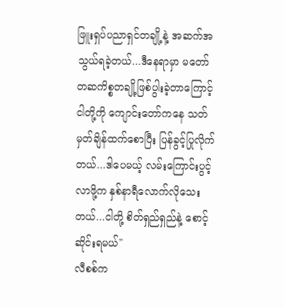ဖြူးရှပ်ပညာရှင်တချို့နဲ့ အဆက်အသွယ်ရခဲ့တယ်...ဒီနေရာမှာ မတော်တဆကိစ္စတချို့ဖြစ်ပွါးခဲ့တာကြောင့် ငါတို့ကို ကျောင်းတော်ကနေ သတ်မှတ်ချိန်ထက်စောပြီး ပြန်ခွင့်ပြုလိုက်တယ်...ဒါပေမယ့် လမ်းကြောင်းပွင့်လာဖို့က နှစ်နာရီလောက်လိုသေးတယ်...ငါတို့ စိတ်ရှည်ရှည်နဲ့ စောင့်ဆိုင်းရမယ်"
လီစစ်က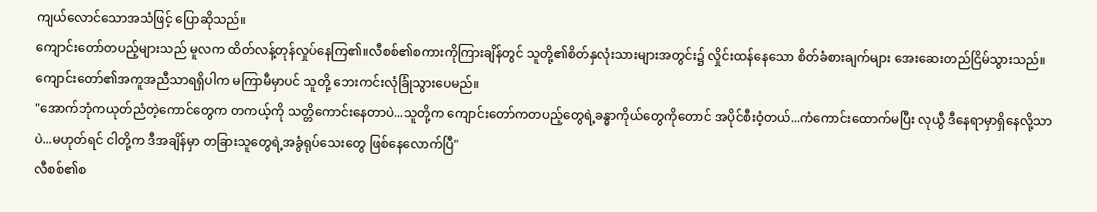ကျယ်လောင်သောအသံဖြင့် ပြောဆိုသည်။
ကျောင်းတော်တပည့်များသည် မူလက ထိတ်လန့်တုန်လှုပ်နေကြ၏။လီစစ်၏စကားကိုကြားချိန်တွင် သူတို့၏စိတ်နှလုံးသားများအတွင်း၌ လှိုင်းထန်နေသော စိတ်ခံစားချက်များ အေးဆေးတည်ငြိမ်သွားသည်။
ကျောင်းတော်၏အကူအညီသာရရှိပါက မကြာမီမှာပင် သူတို့ ဘေးကင်းလုံခြုံသွားပေမည်။
"အောက်ဘုံကယုတ်ညံတဲ့ကောင်တွေက တကယ့်ကို သတ္တိကောင်းနေတာပဲ...သူတို့က ကျောင်းတော်ကတပည့်တွေရဲ့ခန္ဓာကိုယ်တွေကိုတောင် အပိုင်စီးဝံ့တယ်...ကံကောင်းထောက်မပြီး လုယွီ ဒီနေရာမှာရှိနေလို့သာပဲ...မဟုတ်ရင် ငါတို့က ဒီအချိန်မှာ တခြားသူတွေရဲ့အခွံရုပ်သေးတွေ ဖြစ်နေလောက်ပြီ"
လီစစ်၏စ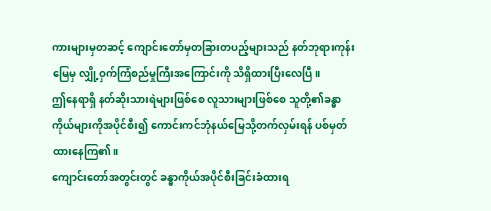ကားများမှတဆင့် ကျောင်းတော်မှတခြားတပည့်များသည် နတ်ဘုရားကုန်းမြေမှ လျှို့ဝှက်ကြံစည်မှုကြီးအကြောင်းကို သိရှိထားပြီးလေပြီ။
ဤနေရာရှိ နတ်ဆိုးသားရဲများဖြစ်စေ လူသားများဖြစ်စေ သူတို့၏ခန္ဓာကိုယ်များကိုအပိုင်စီး၍ ကောင်းကင်ဘုံနယ်မြေသို့တက်လှမ်းရန် ပစ်မှတ်ထားနေကြ၏။
ကျောင်းတော်အတွင်းတွင် ခန္ဓာကိုယ်အပိုင်စီးခြင်းခံထားရ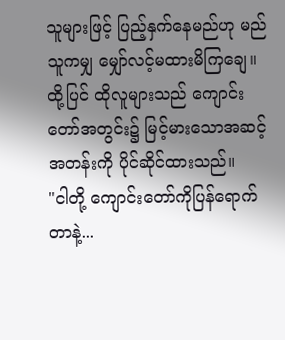သူများဖြင့် ပြည့်နှက်နေမည်ဟု မည်သူကမျှ မျှော်လင့်မထားမိကြချေ။ထို့ပြင် ထိုလူများသည် ကျောင်းတော်အတွင်း၌ မြင့်မားသောအဆင့်အတန်းကို ပိုင်ဆိုင်ထားသည်။
"ငါတို့ ကျောင်းတော်ကိုပြန်ရောက်တာနဲ့...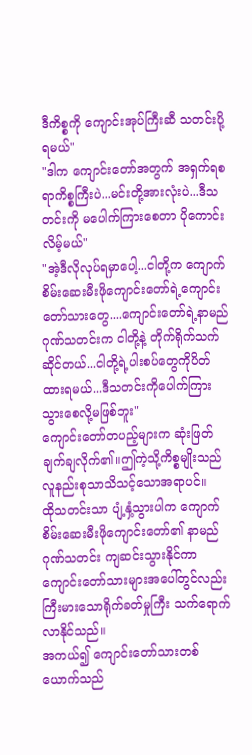ဒီကိစ္စကို ကျောင်းအုပ်ကြီးဆီ သတင်းပို့ရမယ်"
"ဒါက ကျောင်းတော်အတွက် အရှက်ရစရာကိစ္စကြီးပဲ...မင်းတို့အားလုံးပဲ...ဒီသတင်းကို မပေါက်ကြားစေတာ ပိုကောင်းလိမ့်မယ်"
"အဲ့ဒီလိုလုပ်ရမှာပေါ့...ငါတို့က ကျောက်စိမ်းဆေးမီးဖိုကျောင်းတော်ရဲ့ကျောင်းတော်သားတွေ....ကျောင်းတော်ရဲ့နာမည်ဂုဏ်သတင်းက ငါတို့နဲ့ တိုက်ရိုက်သက်ဆိုင်တယ်...ငါတို့ရဲ့ပါးစပ်တွေကိုပိတ်ထားရမယ်...ဒီသတင်းကိုပေါက်ကြားသွားစေလို့မဖြစ်ဘူး"
ကျောင်းတော်တပည့်များက ဆုံးဖြတ်ချက်ချလိုက်၏။ဤကဲ့သို့ကိစ္စမျိုးသည် လူနည်းစုသာသိသင့်သောအရာပင်။
ထိုသတင်းသာ ပျံ့နှံ့သွားပါက ကျောက်စိမ်းဆေးမီးဖိုကျောင်းတော်၏ နာမည်ဂုဏ်သတင်း ကျဆင်းသွားနိုင်ကာ ကျောင်းတော်သားများအပေါ်တွင်လည်း ကြီးမားသောရိုက်ခတ်မှုကြီး သက်ရောက်လာနိုင်သည်။
အကယ်၍ ကျောင်းတော်သားတစ်ယောက်သည်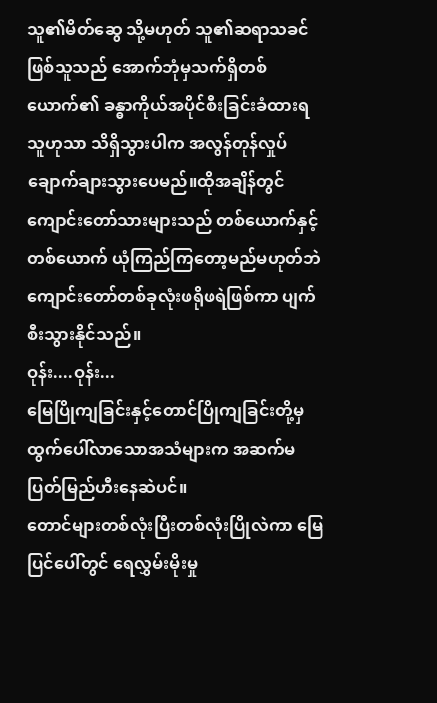သူ၏မိတ်ဆွေ သို့မဟုတ် သူ၏ဆရာသခင်ဖြစ်သူသည် အောက်ဘုံမှသက်ရှိတစ်ယောက်၏ ခန္ဓာကိုယ်အပိုင်စီးခြင်းခံထားရသူဟုသာ သိရှိသွားပါက အလွန်တုန်လှုပ်ချောက်ချားသွားပေမည်။ထိုအချိန်တွင် ကျောင်းတော်သားများသည် တစ်ယောက်နှင့်တစ်ယောက် ယုံကြည်ကြတော့မည်မဟုတ်ဘဲ ကျောင်းတော်တစ်ခုလုံးဖရိုဖရဲဖြစ်ကာ ပျက်စီးသွားနိုင်သည်။
ဝုန်း....ဝုန်း...
မြေပြိုကျခြင်းနှင့်တောင်ပြိုကျခြင်းတို့မှ ထွက်ပေါ်လာသောအသံများက အဆက်မပြတ်မြည်ဟီးနေဆဲပင်။
တောင်များတစ်လုံးပြီးတစ်လုံးပြိုလဲကာ မြေပြင်ပေါ်တွင် ရေလွှမ်းမိုးမှု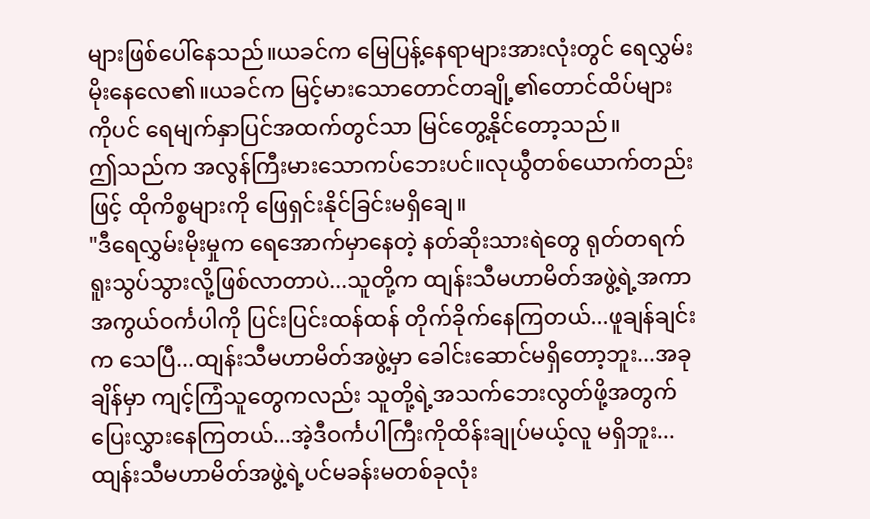များဖြစ်ပေါ်နေသည်။ယခင်က မြေပြန့်နေရာများအားလုံးတွင် ရေလွှမ်းမိုးနေလေ၏။ယခင်က မြင့်မားသောတောင်တချို့၏တောင်ထိပ်များကိုပင် ရေမျက်နှာပြင်အထက်တွင်သာ မြင်တွေ့နိုင်တော့သည်။
ဤသည်က အလွန်ကြီးမားသောကပ်ဘေးပင်။လုယွီတစ်ယောက်တည်းဖြင့် ထိုကိစ္စများကို ဖြေရှင်းနိုင်ခြင်းမရှိချေ။
"ဒီရေလွှမ်းမိုးမှုက ရေအောက်မှာနေတဲ့ နတ်ဆိုးသားရဲတွေ ရုတ်တရက် ရူးသွပ်သွားလို့ဖြစ်လာတာပဲ...သူတို့က ထျန်းသီမဟာမိတ်အဖွဲ့ရဲ့အကာအကွယ်ဝင်္ကပါကို ပြင်းပြင်းထန်ထန် တိုက်ခိုက်နေကြတယ်...ဖူချန်ချင်းက သေပြီ...ထျန်းသီမဟာမိတ်အဖွဲ့မှာ ခေါင်းဆောင်မရှိတော့ဘူး...အခုချိန်မှာ ကျင့်ကြံသူတွေကလည်း သူတို့ရဲ့အသက်ဘေးလွတ်ဖို့အတွက် ပြေးလွှားနေကြတယ်...အဲ့ဒီဝင်္ကပါကြီးကိုထိန်းချုပ်မယ့်လူ မရှိဘူး...ထျန်းသီမဟာမိတ်အဖွဲ့ရဲ့ပင်မခန်းမတစ်ခုလုံး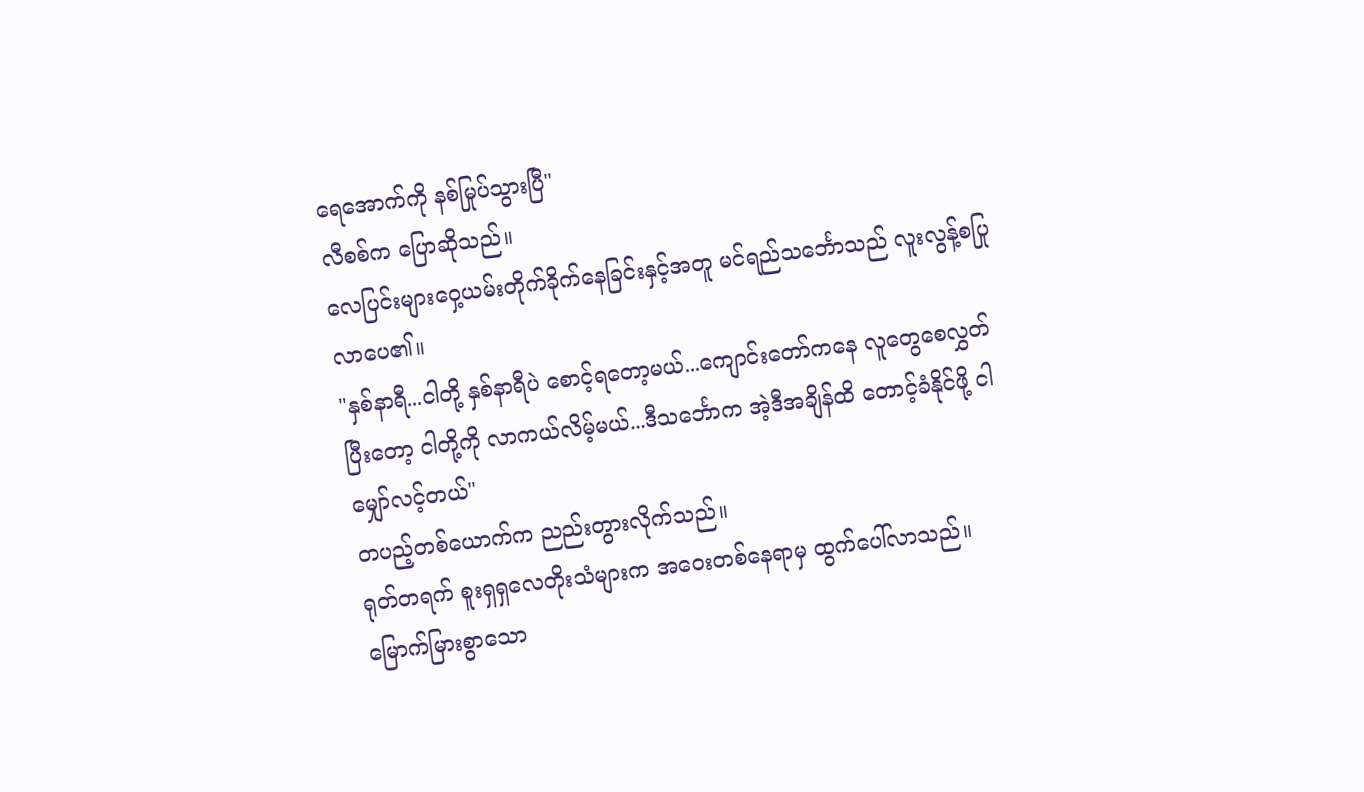ရေအောက်ကို နစ်မြုပ်သွားပြီ"
လီစစ်က ပြောဆိုသည်။
လေပြင်းများဝှေ့ယမ်းတိုက်ခိုက်နေခြင်းနှင့်အတူ မင်ရည်သင်္ဘောသည် လူးလွန့်စပြုလာပေ၏။
"နှစ်နာရီ...ငါတို့ နှစ်နာရီပဲ စောင့်ရတော့မယ်...ကျောင်းတော်ကနေ လူတွေစေလွှတ်ပြီးတော့ ငါတို့ကို လာကယ်လိမ့်မယ်...ဒီသင်္ဘောက အဲ့ဒီအချိန်ထိ တောင့်ခံနိုင်ဖို့ ငါ မျှော်လင့်တယ်"
တပည့်တစ်ယောက်က ညည်းတွားလိုက်သည်။
ရုတ်တရက် စူးရှရှလေတိုးသံများက အဝေးတစ်နေရာမှ ထွက်ပေါ်လာသည်။
မြောက်မြားစွာသော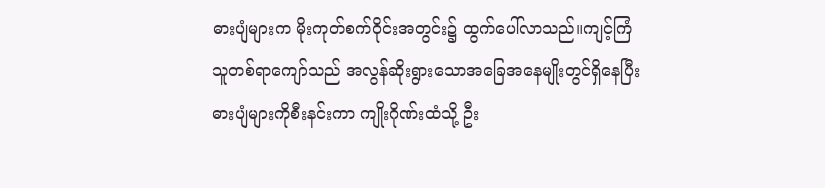ဓားပျံများက မိုးကုတ်စက်ဝိုင်းအတွင်း၌ ထွက်ပေါ်လာသည်။ကျင့်ကြံသူတစ်ရာကျော်သည် အလွန်ဆိုးရွားသောအခြေအနေမျိုးတွင်ရှိနေပြီး ဓားပျံများကိုစီးနင်းကာ ကျိုးဂိုဏ်းထံသို့ ဦး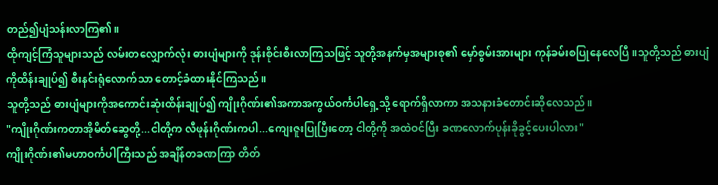တည်၍ပျံသန်းလာကြ၏။
ထိုကျင့်ကြံသူများသည် လမ်းတလျှောက်လုံး ဓားပျံများကို ဒုန်းစိုင်းစီးလာကြသဖြင့် သူတို့အနက်မှအများစု၏ မှော်စွမ်းအားများ ကုန်ခမ်းစပြုနေလေပြီ။သူတို့သည် ဓားပျံကိုထိန်းချုပ်၍ စီးနင်းရုံလောက်သာ တောင့်ခံထားနိုင်ကြသည်။
သူတို့သည် ဓားပျံများကိုအကောင်းဆုံးထိန်းချုပ်၍ ကျိုးဂိုဏ်း၏အကာအကွယ်ဝင်္ကပါရှေ့သို့ ရောက်ရှိလာကာ အသနားခံတောင်းဆိုလေသည်။
"ကျိုးဂိုဏ်းကတာအိုမိတ်ဆွေတို့...ငါတို့က လီဖုန်းဂိုဏ်းကပါ...ကျေးဇူးပြုပြီးတော့ ငါတို့ကို အထဲဝင်ပြီး ခဏလောက်ပုန်းခိုခွင့်ပေးပါလား"
ကျိုးဂိုဏ်း၏မဟာဝင်္ကပါကြီးသည် အချိန်တခဏကြာ တိတ်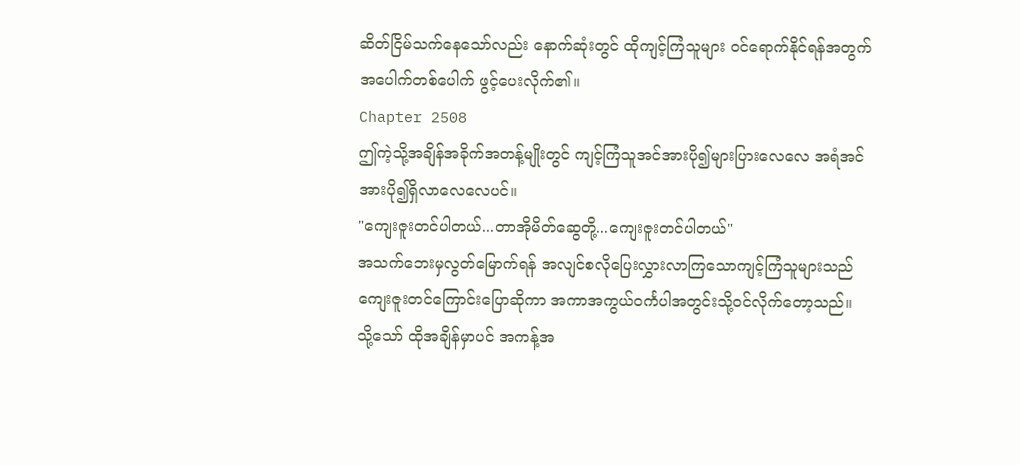ဆိတ်ငြိမ်သက်နေသော်လည်း နောက်ဆုံးတွင် ထိုကျင့်ကြံသူများ ဝင်ရောက်နိုင်ရန်အတွက် အပေါက်တစ်ပေါက် ဖွင့်ပေးလိုက်၏။
Chapter 2508
ဤကဲ့သို့အချိန်အခိုက်အတန့်မျိုးတွင် ကျင့်ကြံသူအင်အားပို၍များပြားလေလေ အရံအင်အားပို၍ရှိလာလေလေပင်။
"ကျေးဇူးတင်ပါတယ်...တာအိုမိတ်ဆွေတို့...ကျေးဇူးတင်ပါတယ်"
အသက်ဘေးမှလွတ်မြောက်ရန် အလျင်စလိုပြေးလွှားလာကြသောကျင့်ကြံသူများသည် ကျေးဇူးတင်ကြောင်းပြောဆိုကာ အကာအကွယ်ဝင်္ကပါအတွင်းသို့ဝင်လိုက်တော့သည်။
သို့သော် ထိုအချိန်မှာပင် အကန့်အ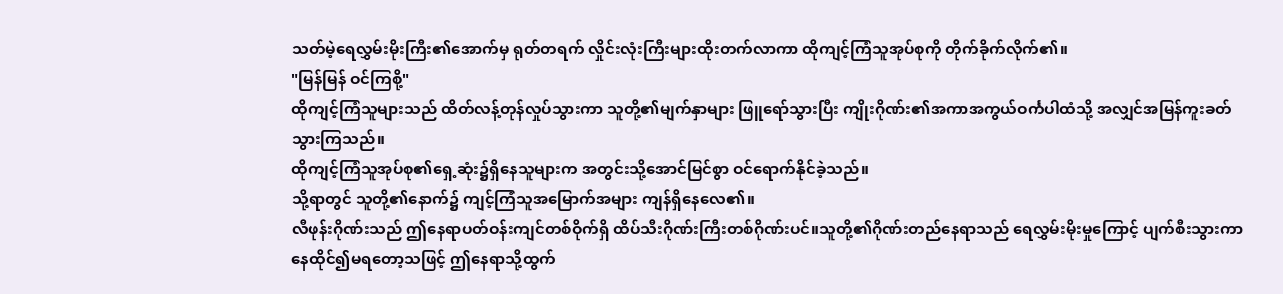သတ်မဲ့ရေလွှမ်းမိုးကြီး၏အောက်မှ ရုတ်တရက် လှိုင်းလုံးကြီးများထိုးတက်လာကာ ထိုကျင့်ကြံသူအုပ်စုကို တိုက်ခိုက်လိုက်၏။
"မြန်မြန် ဝင်ကြစို့"
ထိုကျင့်ကြံသူများသည် ထိတ်လန့်တုန်လှုပ်သွားကာ သူတို့၏မျက်နှာများ ဖြူရော်သွားပြီး ကျိုးဂိုဏ်း၏အကာအကွယ်ဝင်္ကပါထံသို့ အလျှင်အမြန်ကူးခတ်သွားကြသည်။
ထိုကျင့်ကြံသူအုပ်စု၏ရှေ့ဆုံး၌ရှိနေသူများက အတွင်းသို့အောင်မြင်စွာ ဝင်ရောက်နိုင်ခဲ့သည်။
သို့ရာတွင် သူတို့၏နောက်၌ ကျင့်ကြံသူအမြောက်အများ ကျန်ရှိနေလေ၏။
လီဖုန်းဂိုဏ်းသည် ဤနေရာပတ်ဝန်းကျင်တစ်ဝိုက်ရှိ ထိပ်သီးဂိုဏ်းကြီးတစ်ဂိုဏ်းပင်။သူတို့၏ဂိုဏ်းတည်နေရာသည် ရေလွှမ်းမိုးမှုကြောင့် ပျက်စီးသွားကာ နေထိုင်၍မရတော့သဖြင့် ဤနေရာသို့ထွက်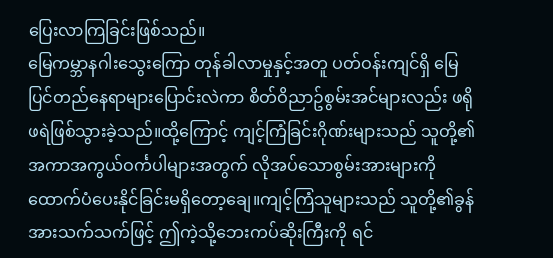ပြေးလာကြခြင်းဖြစ်သည်။
မြေကမ္ဘာနဂါးသွေးကြော တုန်ခါလာမှုနှင့်အတူ ပတ်ဝန်းကျင်ရှိ မြေပြင်တည်နေရာများပြောင်းလဲကာ စိတ်ဝိညာဥ်စွမ်းအင်များလည်း ဖရိုဖရဲဖြစ်သွားခဲ့သည်။ထို့ကြောင့် ကျင့်ကြံခြင်းဂိုဏ်းများသည် သူတို့၏အကာအကွယ်ဝင်္ကပါများအတွက် လိုအပ်သောစွမ်းအားများကို ထောက်ပံပေးနိုင်ခြင်းမရှိတော့ချေ။ကျင့်ကြံသူများသည် သူတို့၏ခွန်အားသက်သက်ဖြင့် ဤကဲ့သို့ဘေးကပ်ဆိုးကြီးကို ရင်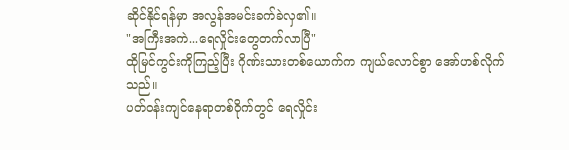ဆိုင်နိုင်ရန်မှာ အလွန်အမင်းခက်ခဲလှ၏။
"အကြီးအကဲ...ရေလှိုင်းတွေတက်လာပြီ"
ထိုမြင်ကွင်းကိုကြည့်ပြီး ဂိုဏ်းသားတစ်ယောက်က ကျယ်လောင်စွာ အော်ဟစ်လိုက်သည်။
ပတ်ဝန်းကျင်နေရာတစ်ဝိုက်တွင် ရေလှိုင်း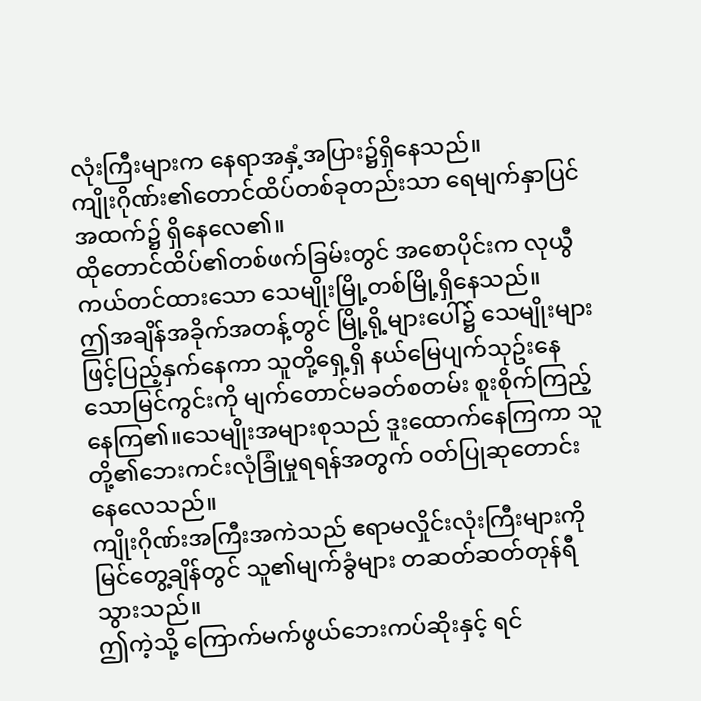လုံးကြီးများက နေရာအနှံ့အပြား၌ရှိနေသည်။
ကျိုးဂိုဏ်း၏တောင်ထိပ်တစ်ခုတည်းသာ ရေမျက်နှာပြင်အထက်၌ ရှိနေလေ၏။
ထိုတောင်ထိပ်၏တစ်ဖက်ခြမ်းတွင် အစောပိုင်းက လုယွီ ကယ်တင်ထားသော သေမျိုးမြို့တစ်မြို့ရှိနေသည်။
ဤအချိန်အခိုက်အတန့်တွင် မြို့ရို့များပေါ်၌ သေမျိုးများဖြင့်ပြည့်နှက်နေကာ သူတို့ရှေ့ရှိ နယ်မြေပျက်သုဥ်းနေသောမြင်ကွင်းကို မျက်တောင်မခတ်စတမ်း စူးစိုက်ကြည့်နေကြ၏။သေမျိုးအများစုသည် ဒူးထောက်နေကြကာ သူတို့၏ဘေးကင်းလုံခြုံမှုရရန်အတွက် ဝတ်ပြုဆုတောင်းနေလေသည်။
ကျိုးဂိုဏ်းအကြီးအကဲသည် ဧရာမလှိုင်းလုံးကြီးများကို မြင်တွေ့ချိန်တွင် သူ၏မျက်ခွံများ တဆတ်ဆတ်တုန်ရီသွားသည်။
ဤကဲ့သို့ ကြောက်မက်ဖွယ်ဘေးကပ်ဆိုးနှင့် ရင်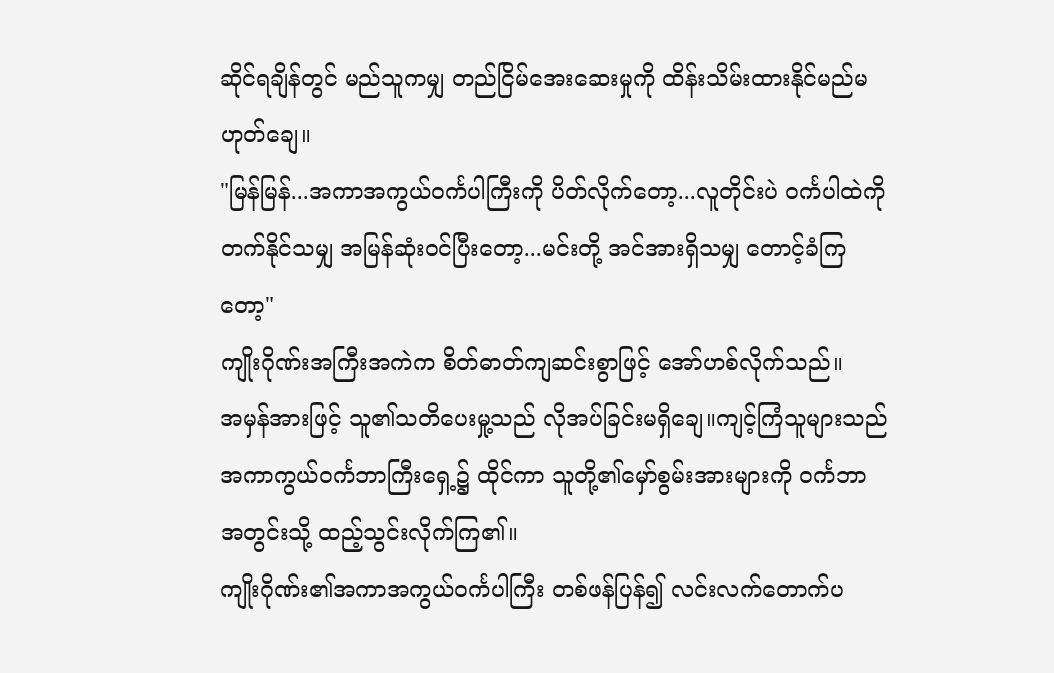ဆိုင်ရချိန်တွင် မည်သူကမျှ တည်ငြိမ်အေးဆေးမှုကို ထိန်းသိမ်းထားနိုင်မည်မဟုတ်ချေ။
"မြန်မြန်...အကာအကွယ်ဝင်္ကပါကြီးကို ပိတ်လိုက်တော့...လူတိုင်းပဲ ဝင်္ကပါထဲကိုတက်နိုင်သမျှ အမြန်ဆုံးဝင်ပြီးတော့...မင်းတို့ အင်အားရှိသမျှ တောင့်ခံကြတော့"
ကျိုးဂိုဏ်းအကြီးအကဲက စိတ်ဓာတ်ကျဆင်းစွာဖြင့် အော်ဟစ်လိုက်သည်။
အမှန်အားဖြင့် သူ၏သတိပေးမှု့သည် လိုအပ်ခြင်းမရှိချေ။ကျင့်ကြံသူများသည် အကာကွယ်ဝင်္ကဘာကြီးရှေ့၌ ထိုင်ကာ သူတို့၏မှော်စွမ်းအားများကို ဝင်္ကဘာ အတွင်းသို့ ထည့်သွင်းလိုက်ကြ၏။
ကျိုးဂိုဏ်း၏အကာအကွယ်ဝင်္ကပါကြီး တစ်ဖန်ပြန်၍ လင်းလက်တောက်ပ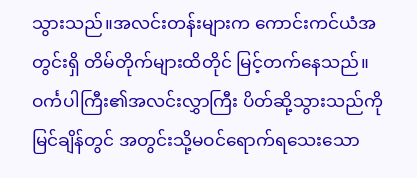သွားသည်။အလင်းတန်းများက ကောင်းကင်ယံအတွင်းရှိ တိမ်တိုက်များထိတိုင် မြင့်တက်နေသည်။
ဝင်္ကပါကြီး၏အလင်းလွှာကြီး ပိတ်ဆို့သွားသည်ကိုမြင်ချိန်တွင် အတွင်းသို့မဝင်ရောက်ရသေးသော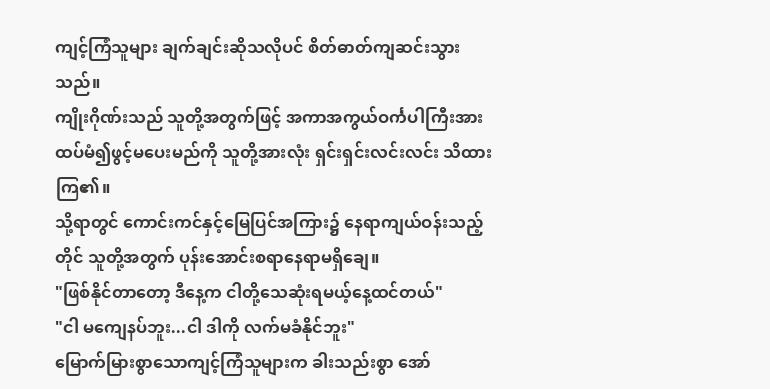ကျင့်ကြံသူများ ချက်ချင်းဆိုသလိုပင် စိတ်ဓာတ်ကျဆင်းသွားသည်။
ကျိုးဂိုဏ်းသည် သူတို့အတွက်ဖြင့် အကာအကွယ်ဝင်္ကပါကြီးအား ထပ်မံ၍ဖွင့်မပေးမည်ကို သူတို့အားလုံး ရှင်းရှင်းလင်းလင်း သိထားကြ၏။
သို့ရာတွင် ကောင်းကင်နှင့်မြေပြင်အကြား၌ နေရာကျယ်ဝန်းသည့်တိုင် သူတို့အတွက် ပုန်းအောင်းစရာနေရာမရှိချေ။
"ဖြစ်နိုင်တာတော့ ဒီနေ့က ငါတို့သေဆုံးရမယ့်နေ့ထင်တယ်"
"ငါ မကျေနပ်ဘူး...ငါ ဒါကို လက်မခံနိုင်ဘူး"
မြောက်မြားစွာသောကျင့်ကြံသူများက ခါးသည်းစွာ အော်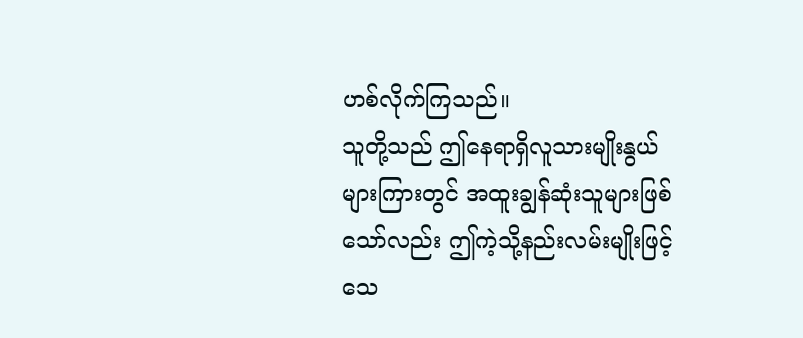ဟစ်လိုက်ကြသည်။
သူတို့သည် ဤနေရာရှိလူသားမျိုးနွယ်များကြားတွင် အထူးချွန်ဆုံးသူများဖြစ်သော်လည်း ဤကဲ့သို့နည်းလမ်းမျိုးဖြင့် သေ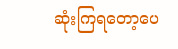ဆုံးကြရတော့ပေ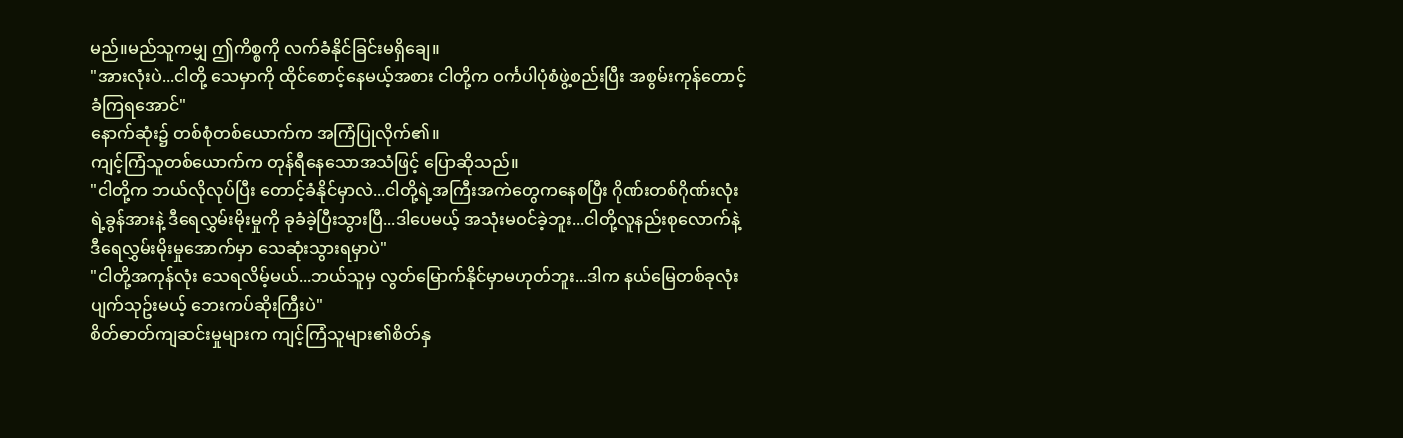မည်။မည်သူကမျှ ဤကိစ္စကို လက်ခံနိုင်ခြင်းမရှိချေ။
"အားလုံးပဲ...ငါတို့ သေမှာကို ထိုင်စောင့်နေမယ့်အစား ငါတို့က ဝင်္ကပါပုံစံဖွဲ့စည်းပြီး အစွမ်းကုန်တောင့်ခံကြရအောင်"
နောက်ဆုံး၌ တစ်စုံတစ်ယောက်က အကြံပြုလိုက်၏။
ကျင့်ကြံသူတစ်ယောက်က တုန်ရီနေသောအသံဖြင့် ပြောဆိုသည်။
"ငါတို့က ဘယ်လိုလုပ်ပြီး တောင့်ခံနိုင်မှာလဲ...ငါတို့ရဲ့အကြီးအကဲတွေကနေစပြီး ဂိုဏ်းတစ်ဂိုဏ်းလုံးရဲ့ခွန်အားနဲ့ ဒီရေလွှမ်းမိုးမှုကို ခုခံခဲ့ပြီးသွားပြီ...ဒါပေမယ့် အသုံးမဝင်ခဲ့ဘူး...ငါတို့လူနည်းစုလောက်နဲ့ ဒီရေလွှမ်းမိုးမှုအောက်မှာ သေဆုံးသွားရမှာပဲ"
"ငါတို့အကုန်လုံး သေရလိမ့်မယ်...ဘယ်သူမှ လွတ်မြောက်နိုင်မှာမဟုတ်ဘူး...ဒါက နယ်မြေတစ်ခုလုံးပျက်သုဥ်းမယ့် ဘေးကပ်ဆိုးကြီးပဲ"
စိတ်ဓာတ်ကျဆင်းမှုများက ကျင့်ကြံသူများ၏စိတ်နှ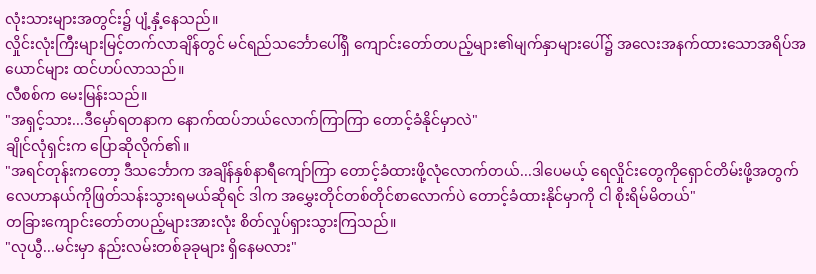လုံးသားများအတွင်း၌ ပျံ့နှံ့နေသည်။
လှိုင်းလုံးကြီးများမြင့်တက်လာချိန်တွင် မင်ရည်သင်္ဘောပေါ်ရှိ ကျောင်းတော်တပည့်များ၏မျက်နှာများပေါ်၌ အလေးအနက်ထားသောအရိပ်အယောင်များ ထင်ဟပ်လာသည်။
လီစစ်က မေးမြန်းသည်။
"အရှင့်သား...ဒီမှော်ရတနာက နောက်ထပ်ဘယ်လောက်ကြာကြာ တောင့်ခံနိုင်မှာလဲ"
ချိုင်လုံရှင်းက ပြောဆိုလိုက်၏။
"အရင်တုန်းကတော့ ဒီသင်္ဘောက အချိန်နှစ်နာရီကျော်ကြာ တောင့်ခံထားဖို့လုံလောက်တယ်...ဒါပေမယ့် ရေလှိုင်းတွေကိုရှောင်တိမ်းဖို့အတွက် လေဟာနယ်ကိုဖြတ်သန်းသွားရမယ်ဆိုရင် ဒါက အမွှေးတိုင်တစ်တိုင်စာလောက်ပဲ တောင့်ခံထားနိုင်မှာကို ငါ စိုးရိမ်မိတယ်"
တခြားကျောင်းတော်တပည့်များအားလုံး စိတ်လှုပ်ရှားသွားကြသည်။
"လုယွီ...မင်းမှာ နည်းလမ်းတစ်ခုခုများ ရှိနေမလား"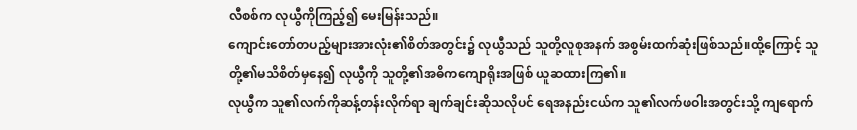လီစစ်က လုယွီကိုကြည့်၍ မေးမြန်းသည်။
ကျောင်းတော်တပည့်များအားလုံး၏စိတ်အတွင်း၌ လုယွီသည် သူတို့လူစုအနက် အစွမ်းထက်ဆုံးဖြစ်သည်။ထို့ကြောင့် သူတို့၏မသိစိတ်မှနေ၍ လုယွီကို သူတို့၏အဓိကကျောရိုးအဖြစ် ယူဆထားကြ၏။
လုယွီက သူ၏လက်ကိုဆန့်တန်းလိုက်ရာ ချက်ချင်းဆိုသလိုပင် ရေအနည်းငယ်က သူ၏လက်ဖဝါးအတွင်းသို့ ကျရောက်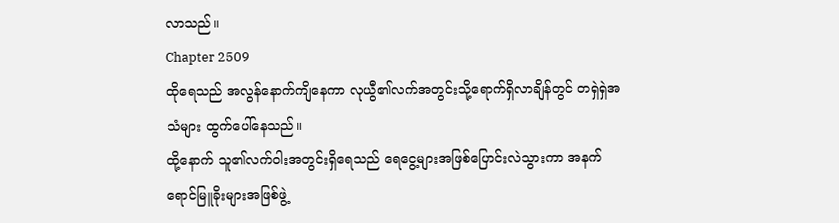လာသည်။
Chapter 2509
ထိုရေသည် အလွန်နောက်ကျိနေကာ လုယွီ၏လက်အတွင်းသို့ရောက်ရှိလာချိန်တွင် တရှဲရှဲအသံများ ထွက်ပေါ်နေသည်။
ထို့နောက် သူ၏လက်ဝါးအတွင်းရှိရေသည် ရေငွေ့များအဖြစ်ပြောင်းလဲသွားကာ အနက်ရောင်မြူခိုးများအဖြစ်ဖွဲ့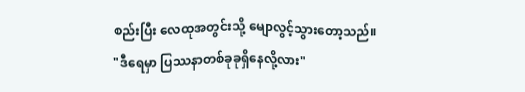စည်းပြီး လေထုအတွင်းသို့ မျောလွင့်သွားတော့သည်။
"ဒီရေမှာ ပြဿနာတစ်ခုခုရှိနေလို့လား"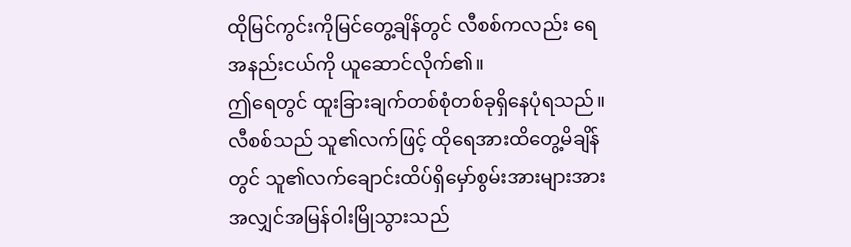ထိုမြင်ကွင်းကိုမြင်တွေ့ချိန်တွင် လီစစ်ကလည်း ရေအနည်းငယ်ကို ယူဆောင်လိုက်၏။
ဤရေတွင် ထူးခြားချက်တစ်စုံတစ်ခုရှိနေပုံရသည်။လီစစ်သည် သူ၏လက်ဖြင့် ထိုရေအားထိတွေ့မိချိန်တွင် သူ၏လက်ချောင်းထိပ်ရှိမှော်စွမ်းအားများအား အလျှင်အမြန်ဝါးမြိုသွားသည်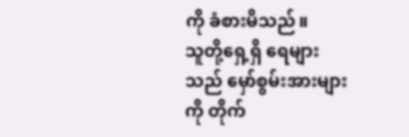ကို ခံစားမိသည်။
သူတို့ရှေ့ရှိ ရေများသည် မှော်စွမ်းအားများကို တိုက်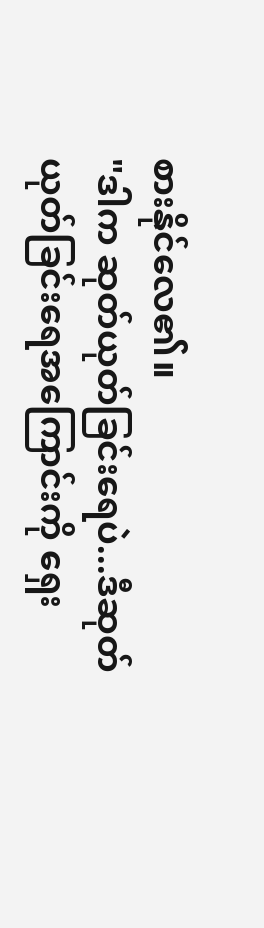စားနိုင်လေ၏။
"ဒါက ဆုတ်ယုတ်ခြင်းရေပဲ...ဒီဆုတ်ယုတ်ခြင်းရေအကြောင်းကို ရှေး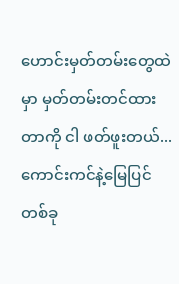ဟောင်းမှတ်တမ်းတွေထဲမှာ မှတ်တမ်းတင်ထားတာကို ငါ ဖတ်ဖူးတယ်...ကောင်းကင်နဲ့မြေပြင်တစ်ခု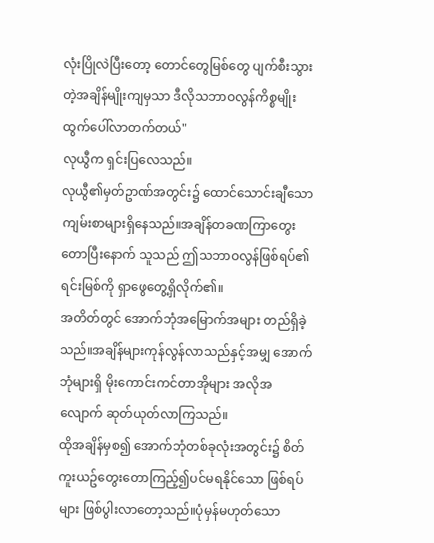လုံးပြိုလဲပြီးတော့ တောင်တွေမြစ်တွေ ပျက်စီးသွားတဲ့အချိန်မျိုးကျမှသာ ဒီလိုသဘာဝလွန်ကိစ္စမျိုး ထွက်ပေါ်လာတက်တယ်"
လုယွီက ရှင်းပြလေသည်။
လုယွီ၏မှတ်ဥာဏ်အတွင်း၌ ထောင်သောင်းချီသောကျမ်းစာများရှိနေသည်။အချိန်တခဏကြာတွေးတောပြီးနောက် သူသည် ဤသဘာဝလွန်ဖြစ်ရပ်၏ရင်းမြစ်ကို ရှာဖွေတွေ့ရှိလိုက်၏။
အတိတ်တွင် အောက်ဘုံအမြောက်အများ တည်ရှိခဲ့သည်။အချိန်များကုန်လွန်လာသည်နှင့်အမျှ အောက်ဘုံများရှိ မိုးကောင်းကင်တာအိုများ အလိုအလျောက် ဆုတ်ယုတ်လာကြသည်။
ထိုအချိန်မှစ၍ အောက်ဘုံတစ်ခုလုံးအတွင်း၌ စိတ်ကူးယဥ်တွေးတောကြည့်၍ပင်မရနိုင်သော ဖြစ်ရပ်များ ဖြစ်ပွါးလာတော့သည်။ပုံမှန်မဟုတ်သော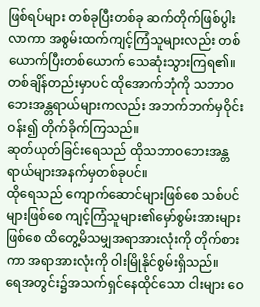ဖြစ်ရပ်များ တစ်ခုပြီးတစ်ခု ဆက်တိုက်ဖြစ်ပွါးလာကာ အစွမ်းထက်ကျင့်ကြံသူများလည်း တစ်ယောက်ပြီးတစ်ယောက် သေဆုံးသွားကြရ၏။တစ်ချိန်တည်းမှာပင် ထိုအောက်ဘုံကို သဘာဝဘေးအန္တရာယ်များကလည်း အဘက်ဘက်မှဝိုင်းဝန်း၍ တိုက်ခိုက်ကြသည်။
ဆုတ်ယုတ်ခြင်းရေသည် ထိုသဘာဝဘေးအန္တရာယ်များအနက်မှတစ်ခုပင်။
ထိုရေသည် ကျောက်ဆောင်များဖြစ်စေ သစ်ပင်များဖြစ်စေ ကျင့်ကြံသူများ၏မှော်စွမ်းအားများဖြစ်စေ ထိတွေ့မိသမျှအရာအားလုံးကို တိုက်စားကာ အရာအားလုံးကို ဝါးမြိုနိုင်စွမ်းရှိသည်။
ရေအတွင်း၌အသက်ရှင်နေထိုင်သော ငါးများ ဝေ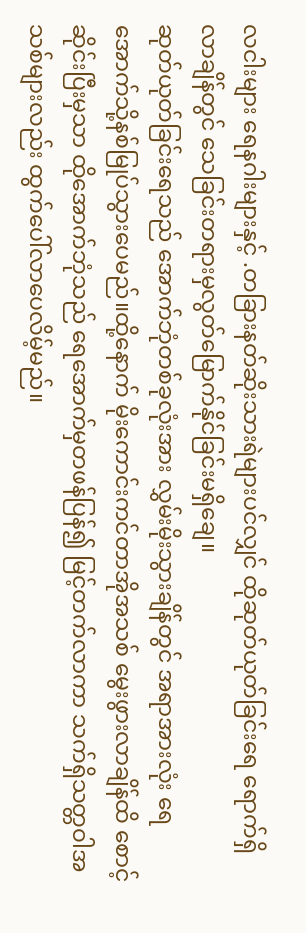လငါးများ ရေနဂါးများနှင့် .တခြားနတ်ဆိုးသားရဲများပင်လျှင် ထိုဆုတ်ယုတ်ခြင်းရေ ရောက်ရှိလာချိန်တွင် သေခြင်းတရားမှလွတ်မြောက်နိုင်ခြင်းမရှိချေ။
ဆုတ်ယုတ်ခြင်းရေသည် အောက်ဘုံတစ်ခုလုံးအား လွှမ်းမိုးသွားချိန်တွင် အရာအားလုံး ရေအောက်သို့နစ်မြုပ်သွားပေမည်။ထို့နောက် မိုးကောင်းကင်တာအိုအသစ် မွေးဖွားလာချိန်ထိ စောင့်ဆိုင်းပြီးမှသာ ထိုအောက်ဘုံသည် ရေအောက်မှတဖန်ပြန်၍ မြင့်တက်လာကာ သက်ရှိသတ္တဝါအသစ်များလည်း ထွက်ပေါ်လာပေလိမ့်မည်။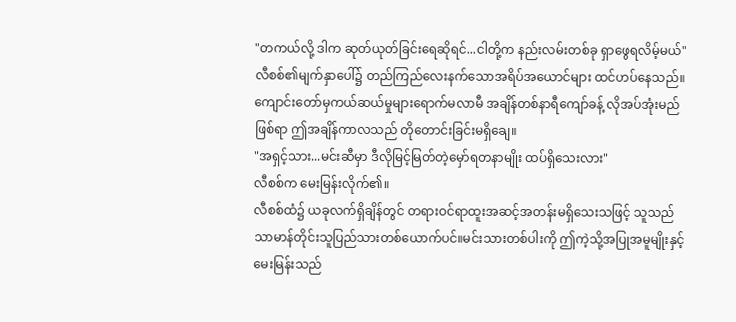"တကယ်လို့ ဒါက ဆုတ်ယုတ်ခြင်းရေဆိုရင်...ငါတို့က နည်းလမ်းတစ်ခု ရှာဖွေရလိမ့်မယ်"
လီစစ်၏မျက်နှာပေါ်၌ တည်ကြည်လေးနက်သောအရိပ်အယောင်များ ထင်ဟပ်နေသည်။
ကျောင်းတော်မှကယ်ဆယ်မှုများရောက်မလာမီ အချိန်တစ်နာရီကျော်ခန့် လိုအပ်အုံးမည်ဖြစ်ရာ ဤအချိန်ကာလသည် တိုတောင်းခြင်းမရှိချေ။
"အရှင့်သား...မင်းဆီမှာ ဒီလိုမြင့်မြတ်တဲ့မှော်ရတနာမျိုး ထပ်ရှိသေးလား"
လီစစ်က မေးမြန်းလိုက်၏။
လီစစ်ထံ၌ ယခုလက်ရှိချိန်တွင် တရားဝင်ရာထူးအဆင့်အတန်းမရှိသေးသဖြင့် သူသည် သာမာန်တိုင်းသူပြည်သားတစ်ယောက်ပင်။မင်းသားတစ်ပါးကို ဤကဲ့သို့အပြုအမူမျိုးနှင့်မေးမြန်းသည်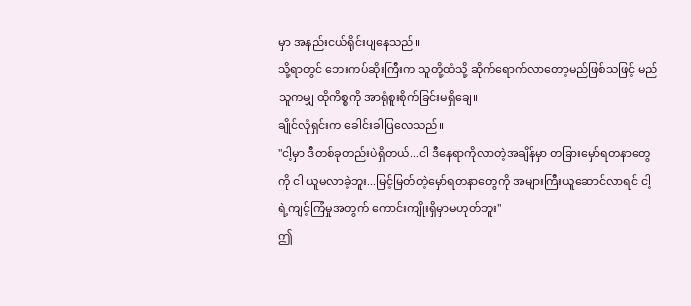မှာ အနည်းငယ်ရိုင်းပျနေသည်။
သို့ရာတွင် ဘေးကပ်ဆိုးကြီးက သူတို့ထံသို့ ဆိုက်ရောက်လာတော့မည်ဖြစ်သဖြင့် မည်သူကမျှ ထိုကိစ္စကို အာရုံစူးစိုက်ခြင်းမရှိချေ။
ချိုင်လုံရှင်းက ခေါင်းခါပြလေသည်။
"ငါ့မှာ ဒီတစ်ခုတည်းပဲရှိတယ်...ငါ ဒီနေရာကိုလာတဲ့အချိန်မှာ တခြားမှော်ရတနာတွေကို ငါ ယူမလာခဲ့ဘူး...မြင့်မြတ်တဲ့မှော်ရတနာတွေကို အများကြီးယူဆောင်လာရင် ငါ့ရဲ့ကျင့်ကြံမှုအတွက် ကောင်းကျိုးရှိမှာမဟုတ်ဘူး"
ဤ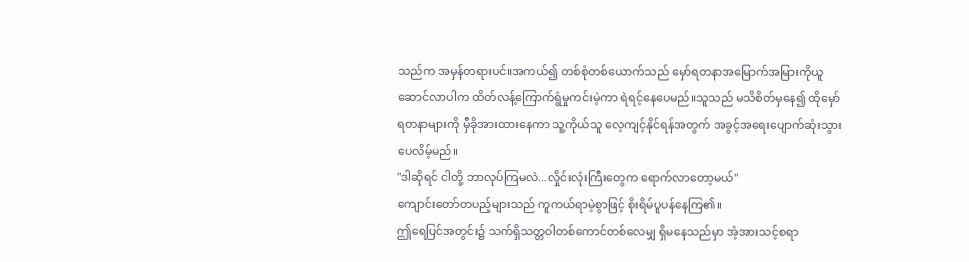သည်က အမှန်တရားပင်။အကယ်၍ တစ်စုံတစ်ယောက်သည် မှော်ရတနာအမြောက်အမြားကိုယူဆောင်လာပါက ထိတ်လန့်ကြောက်ရွံမှုကင်းမဲ့ကာ ရဲရင့်နေပေမည်။သူသည် မသိစိတ်မှနေ၍ ထိုမှော်ရတနာများကို မှီခိုအားထားနေကာ သူ့ကိုယ်သူ လေ့ကျင့်နိုင်ရန်အတွက် အခွင့်အရေးပျောက်ဆုံးသွားပေလိမ့်မည်။
"ဒါဆိုရင် ငါတို့ ဘာလုပ်ကြမလဲ...လှိုင်းလုံးကြီးတွေက ရောက်လာတော့မယ်"
ကျောင်းတော်တပည့်များသည် ကူကယ်ရာမဲ့စွာဖြင့် စိုးရိမ်ပူပန်နေကြ၏။
ဤရေပြင်အတွင်း၌ သက်ရှိသတ္တဝါတစ်ကောင်တစ်လေမျှ ရှိမနေသည်မှာ အံ့အားသင့်စရာ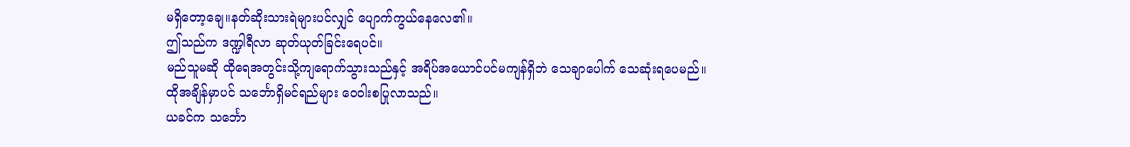မရှိတော့ချေ။နတ်ဆိုးသားရဲများပင်လျှင် ပျောက်ကွယ်နေလေ၏။
ဤသည်က ဒဏ္ဍါရီလာ ဆုတ်ယုတ်ခြင်းရေပင်။
မည်သူမဆို ထိုရေအတွင်းသို့ကျရောက်သွားသည်နှင့် အရိပ်အယောင်ပင်မကျန်ရှိဘဲ သေချာပေါက် သေဆုံးရပေမည်။
ထိုအချိန်မှာပင် သင်္ဘောရှိမင်ရည်များ ဝေဝါးစပြုလာသည်။
ယခင်က သင်္ဘော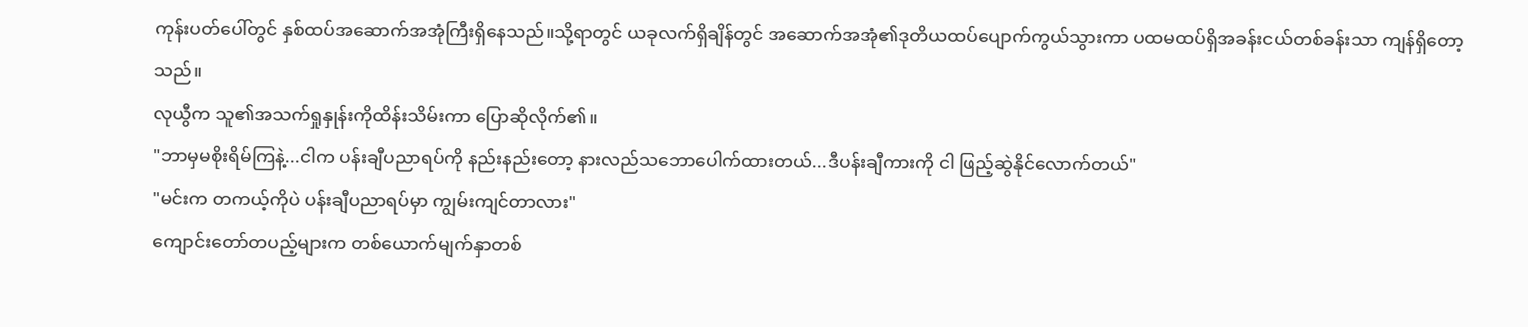ကုန်းပတ်ပေါ်တွင် နှစ်ထပ်အဆောက်အအုံကြီးရှိနေသည်။သို့ရာတွင် ယခုလက်ရှိချိန်တွင် အဆောက်အအုံ၏ဒုတိယထပ်ပျောက်ကွယ်သွားကာ ပထမထပ်ရှိအခန်းငယ်တစ်ခန်းသာ ကျန်ရှိတော့သည်။
လုယွီက သူ၏အသက်ရှုနှုန်းကိုထိန်းသိမ်းကာ ပြောဆိုလိုက်၏။
"ဘာမှမစိုးရိမ်ကြနဲ့...ငါက ပန်းချီပညာရပ်ကို နည်းနည်းတော့ နားလည်သဘောပေါက်ထားတယ်...ဒီပန်းချီကားကို ငါ ဖြည့်ဆွဲနိုင်လောက်တယ်"
"မင်းက တကယ့်ကိုပဲ ပန်းချီပညာရပ်မှာ ကျွမ်းကျင်တာလား"
ကျောင်းတော်တပည့်များက တစ်ယောက်မျက်နှာတစ်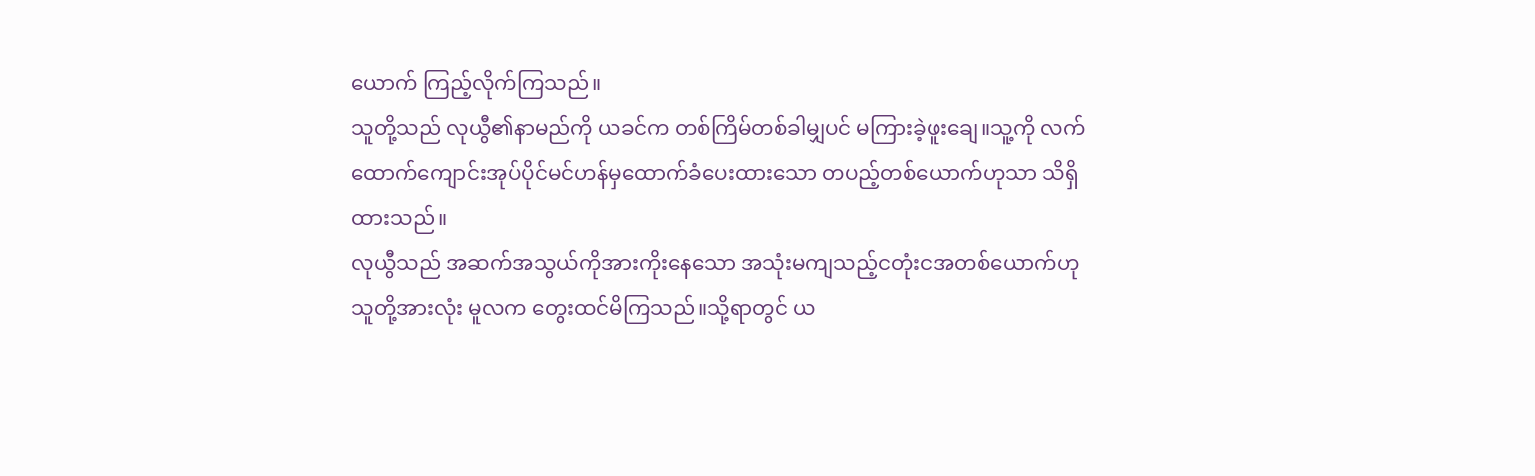ယောက် ကြည့်လိုက်ကြသည်။
သူတို့သည် လုယွီ၏နာမည်ကို ယခင်က တစ်ကြိမ်တစ်ခါမျှပင် မကြားခဲ့ဖူးချေ။သူ့ကို လက်ထောက်ကျောင်းအုပ်ပိုင်မင်ဟန်မှထောက်ခံပေးထားသော တပည့်တစ်ယောက်ဟုသာ သိရှိထားသည်။
လုယွီသည် အဆက်အသွယ်ကိုအားကိုးနေသော အသုံးမကျသည့်ငတုံးငအတစ်ယောက်ဟု သူတို့အားလုံး မူလက တွေးထင်မိကြသည်။သို့ရာတွင် ယ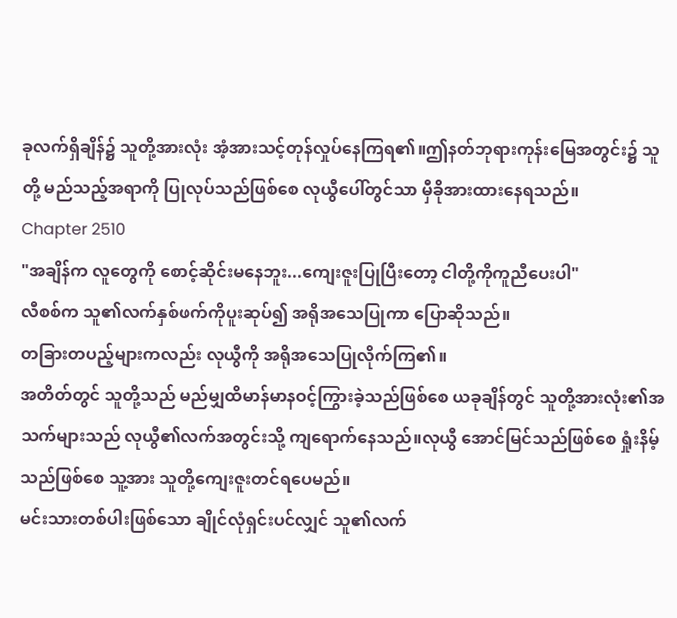ခုလက်ရှိချိန်၌ သူတို့အားလုံး အံ့အားသင့်တုန်လှုပ်နေကြရ၏။ဤနတ်ဘုရားကုန်းမြေအတွင်း၌ သူတို့ မည်သည့်အရာကို ပြုလုပ်သည်ဖြစ်စေ လုယွီပေါ်တွင်သာ မှီခိုအားထားနေရသည်။
Chapter 2510
"အချိန်က လူတွေကို စောင့်ဆိုင်းမနေဘူး...ကျေးဇူးပြုပြီးတော့ ငါတို့ကိုကူညီပေးပါ"
လီစစ်က သူ၏လက်နှစ်ဖက်ကိုပူးဆုပ်၍ အရိုအသေပြုကာ ပြောဆိုသည်။
တခြားတပည့်များကလည်း လုယွီကို အရိုအသေပြုလိုက်ကြ၏။
အတိတ်တွင် သူတို့သည် မည်မျှထိမာန်မာနဝင့်ကြွားခဲ့သည်ဖြစ်စေ ယခုချိန်တွင် သူတို့အားလုံး၏အသက်များသည် လုယွီ၏လက်အတွင်းသို့ ကျရောက်နေသည်။လုယွီ အောင်မြင်သည်ဖြစ်စေ ရှုံးနိမ့်သည်ဖြစ်စေ သူ့အား သူတို့ကျေးဇူးတင်ရပေမည်။
မင်းသားတစ်ပါးဖြစ်သော ချိုင်လုံရှင်းပင်လျှင် သူ၏လက်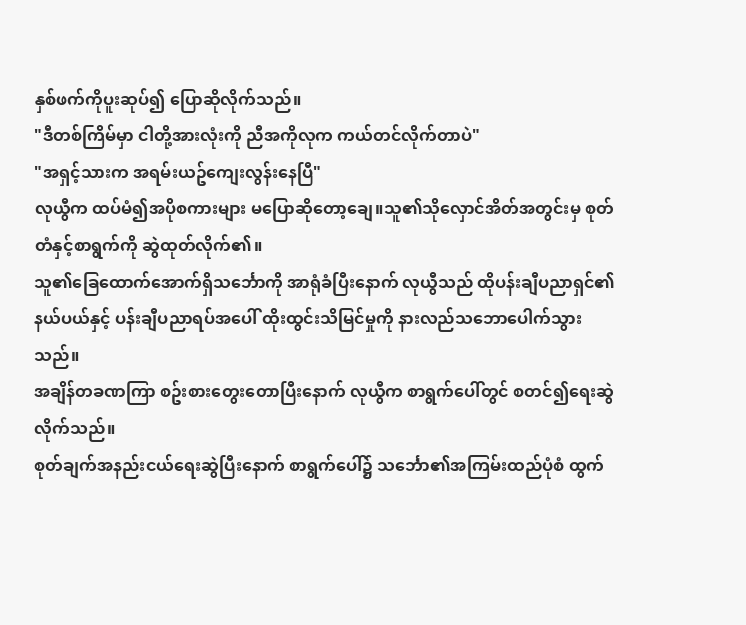နှစ်ဖက်ကိုပူးဆုပ်၍ ပြောဆိုလိုက်သည်။
"ဒီတစ်ကြိမ်မှာ ငါတို့အားလုံးကို ညီအကိုလုက ကယ်တင်လိုက်တာပဲ"
"အရှင့်သားက အရမ်းယဥ်ကျေးလွန်းနေပြီ"
လုယွီက ထပ်မံ၍အပိုစကားများ မပြောဆိုတော့ချေ။သူ၏သိုလှောင်အိတ်အတွင်းမှ စုတ်တံနှင့်စာရွက်ကို ဆွဲထုတ်လိုက်၏။
သူ၏ခြေထောက်အောက်ရှိသင်္ဘောကို အာရုံခံပြီးနောက် လုယွီသည် ထိုပန်းချီပညာရှင်၏နယ်ပယ်နှင့် ပန်းချီပညာရပ်အပေါ် ထိုးထွင်းသိမြင်မှုကို နားလည်သဘောပေါက်သွားသည်။
အချိန်တခဏကြာ စဥ်းစားတွေးတောပြီးနောက် လုယွီက စာရွက်ပေါ်တွင် စတင်၍ရေးဆွဲလိုက်သည်။
စုတ်ချက်အနည်းငယ်ရေးဆွဲပြီးနောက် စာရွက်ပေါ်၌ သင်္ဘော၏အကြမ်းထည်ပုံစံ ထွက်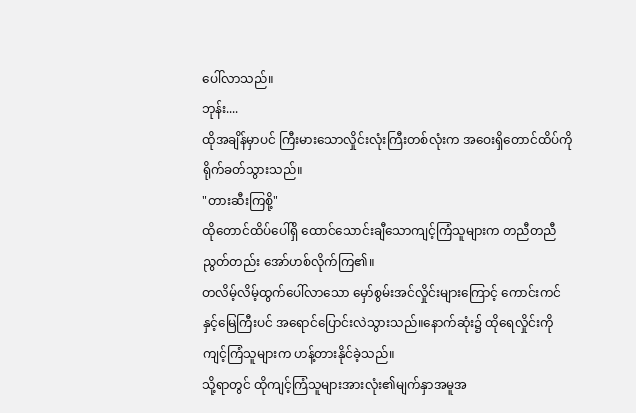ပေါ်လာသည်။
ဘုန်း....
ထိုအချိန်မှာပင် ကြီးမားသောလှိုင်းလုံးကြီးတစ်လုံးက အဝေးရှိတောင်ထိပ်ကို ရိုက်ခတ်သွားသည်။
"တားဆီးကြစို့"
ထိုတောင်ထိပ်ပေါ်ရှိ ထောင်သောင်းချီသောကျင့်ကြံသူများက တညီတညီညွတ်တည်း အော်ဟစ်လိုက်ကြ၏။
တလိမ့်လိမ့်ထွက်ပေါ်လာသော မှော်စွမ်းအင်လှိုင်းများကြောင့် ကောင်းကင်နှင့်မြေကြီးပင် အရောင်ပြောင်းလဲသွားသည်။နောက်ဆုံး၌ ထိုရေလှိုင်းကို ကျင့်ကြံသူများက ဟန့်တားနိုင်ခဲ့သည်။
သို့ရာတွင် ထိုကျင့်ကြံသူများအားလုံး၏မျက်နှာအမူအ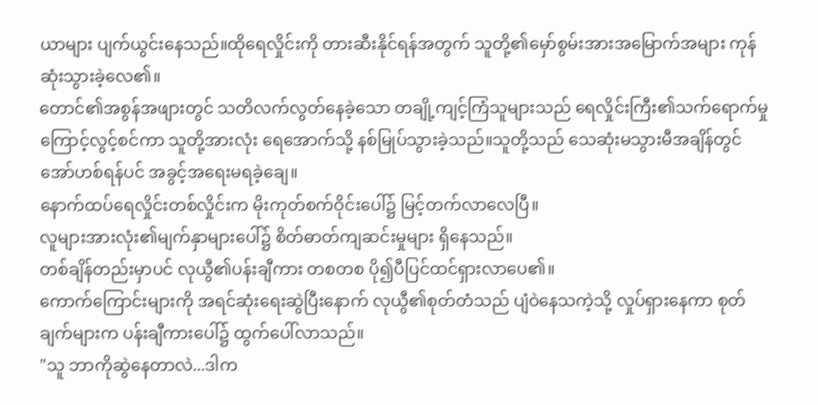ယာများ ပျက်ယွင်းနေသည်။ထိုရေလှိုင်းကို တားဆီးနိုင်ရန်အတွက် သူတို့၏မှော်စွမ်းအားအမြောက်အများ ကုန်ဆုံးသွားခဲ့လေ၏။
တောင်၏အစွန်အဖျားတွင် သတိလက်လွတ်နေခဲ့သော တချို့ကျင့်ကြံသူများသည် ရေလှိုင်းကြီး၏သက်ရောက်မှုကြောင့်လွင့်စင်ကာ သူတို့အားလုံး ရေအောက်သို့ နစ်မြုပ်သွားခဲ့သည်။သူတို့သည် သေဆုံးမသွားမီအချိန်တွင် အော်ဟစ်ရန်ပင် အခွင့်အရေးမရခဲ့ချေ။
နောက်ထပ်ရေလှိုင်းတစ်လှိုင်းက မိုးကုတ်စက်ဝိုင်းပေါ်၌ မြင့်တက်လာလေပြီ။
လူများအားလုံး၏မျက်နှာများပေါ်၌ စိတ်ဓာတ်ကျဆင်းမှုများ ရှိနေသည်။
တစ်ချိန်တည်းမှာပင် လုယွီ၏ပန်းချီကား တစတစ ပို၍ပီပြင်ထင်ရှားလာပေ၏။
ကောက်ကြောင်းများကို အရင်ဆုံးရေးဆွဲပြီးနောက် လုယွီ၏စုတ်တံသည် ပျံဝဲနေသကဲ့သို့ လှုပ်ရှားနေကာ စုတ်ချက်များက ပန်းချီကားပေါ်၌ ထွက်ပေါ်လာသည်။
"သူ ဘာကိုဆွဲနေတာလဲ...ဒါက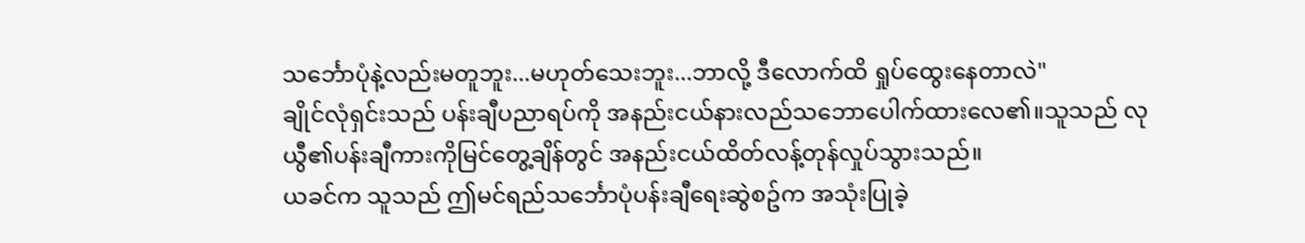သင်္ဘောပုံနဲ့လည်းမတူဘူး...မဟုတ်သေးဘူး...ဘာလို့ ဒီလောက်ထိ ရှုပ်ထွေးနေတာလဲ"
ချိုင်လုံရှင်းသည် ပန်းချီပညာရပ်ကို အနည်းငယ်နားလည်သဘောပေါက်ထားလေ၏။သူသည် လုယွီ၏ပန်းချီကားကိုမြင်တွေ့ချိန်တွင် အနည်းငယ်ထိတ်လန့်တုန်လှုပ်သွားသည်။
ယခင်က သူသည် ဤမင်ရည်သင်္ဘောပုံပန်းချီရေးဆွဲစဥ်က အသုံးပြုခဲ့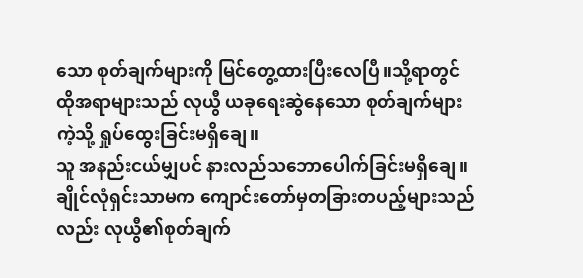သော စုတ်ချက်များကို မြင်တွေ့ထားပြီးလေပြီ။သို့ရာတွင် ထိုအရာများသည် လုယွီ ယခုရေးဆွဲနေသော စုတ်ချက်များကဲ့သို့ ရှုပ်ထွေးခြင်းမရှိချေ။
သူ အနည်းငယ်မျှပင် နားလည်သဘောပေါက်ခြင်းမရှိချေ။
ချိုင်လုံရှင်းသာမက ကျောင်းတော်မှတခြားတပည့်များသည်လည်း လုယွီ၏စုတ်ချက်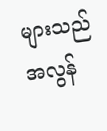များသည် အလွန်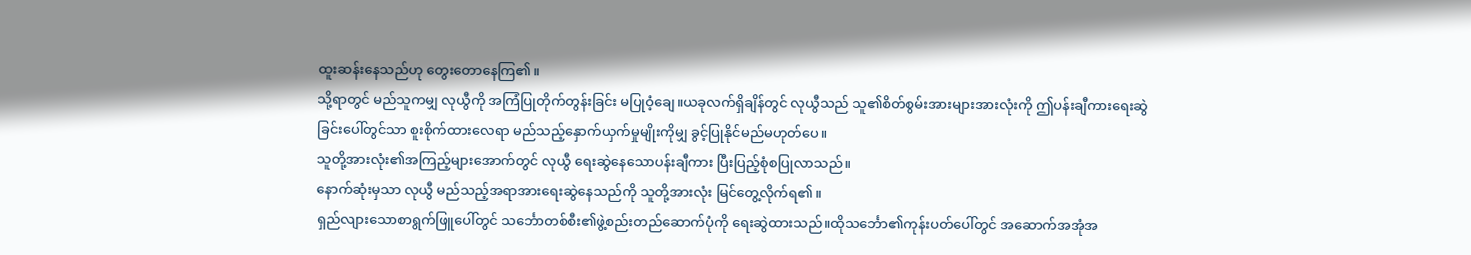ထူးဆန်းနေသည်ဟု တွေးတောနေကြ၏။
သို့ရာတွင် မည်သူကမျှ လုယွီကို အကြံပြုတိုက်တွန်းခြင်း မပြုဝံ့ချေ။ယခုလက်ရှိချိန်တွင် လုယွီသည် သူ၏စိတ်စွမ်းအားများအားလုံးကို ဤပန်းချီကားရေးဆွဲခြင်းပေါ်တွင်သာ စူးစိုက်ထားလေရာ မည်သည့်နှောက်ယှက်မှုမျိုးကိုမျှ ခွင့်ပြုနိုင်မည်မဟုတ်ပေ။
သူတို့အားလုံး၏အကြည့်များအောက်တွင် လုယွီ ရေးဆွဲနေသောပန်းချီကား ပြီးပြည့်စုံစပြုလာသည်။
နောက်ဆုံးမှသာ လုယွီ မည်သည့်အရာအားရေးဆွဲနေသည်ကို သူတို့အားလုံး မြင်တွေ့လိုက်ရ၏။
ရှည်လျားသောစာရွက်ဖြူပေါ်တွင် သင်္ဘောတစ်စီး၏ဖွဲ့စည်းတည်ဆောက်ပုံကို ရေးဆွဲထားသည်။ထိုသင်္ဘော၏ကုန်းပတ်ပေါ်တွင် အဆောက်အအုံအ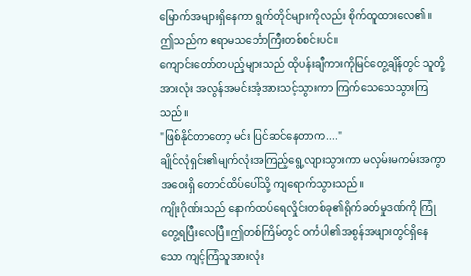မြောက်အများရှိနေကာ ရွက်တိုင်များကိုလည်း စိုက်ထူထားလေ၏။
ဤသည်က ဧရာမသင်္ဘောကြီးတစ်စင်းပင်။
ကျောင်းတော်တပည့်များသည် ထိုပန်းချီကားကိုမြင်တွေ့ချိန်တွင် သူတို့အားလုံး အလွန်အမင်းအံ့အားသင့်သွားကာ ကြက်သေသေသွားကြသည်။
"ဖြစ်နိုင်တာတော့ မင်း ပြင်ဆင်နေတာက...."
ချိုင်လုံရှင်း၏မျက်လုံးအကြည့်ရွေ့လျားသွားကာ မလှမ်းမကမ်းအကွာအဝေးရှိ တောင်ထိပ်ပေါ်သို့ ကျရောက်သွားသည်။
ကျိုးဂိုဏ်းသည် နောက်ထပ်ရေလှိုင်းတစ်ခု၏ရိုက်ခတ်မှုဒဏ်ကို ကြုံတွေ့ရပြီးလေပြီ။ဤတစ်ကြိမ်တွင် ဝင်္ကပါ၏အစွန်အဖျားတွင်ရှိနေသော ကျင့်ကြံသူအားလုံး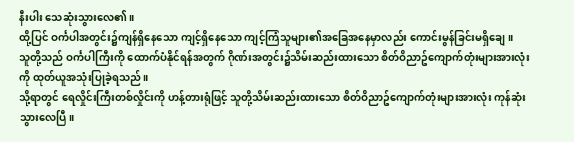နီးပါး သေဆုံးသွားလေ၏။
ထို့ပြင် ဝင်္ကပါအတွင်း၌ကျန်ရှိနေသော ကျင့်ရှိနေသော ကျင့်ကြံသူများ၏အခြေအနေမှာလည်း ကောင်းမွန်ခြင်းမရှိချေ။
သူတို့သည် ဝင်္ကပါကြီးကို ထောက်ပံနိုင်ရန်အတွက် ဂိုဏ်းအတွင်း၌သိမ်းဆည်းထားသော စိတ်ဝိညာဥ်ကျောက်တုံးများအားလုံးကို ထုတ်ယူအသုံးပြုခဲ့ရသည်။
သို့ရာတွင် ရေလှိုင်းကြီးတစ်လှိုင်းကို ဟန့်တားရုံဖြင့် သူတို့သိမ်းဆည်းထားသော စိတ်ဝိညာဥ်ကျောက်တုံးများအားလုံး ကုန်ဆုံးသွားလေပြီ။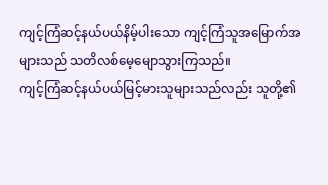ကျင့်ကြံဆင့်နယ်ပယ်နိမ့်ပါးသော ကျင့်ကြံသူအမြောက်အများသည် သတိလစ်မေ့မျောသွားကြသည်။
ကျင့်ကြံဆင့်နယ်ပယ်မြင့်မားသူများသည်လည်း သူတို့၏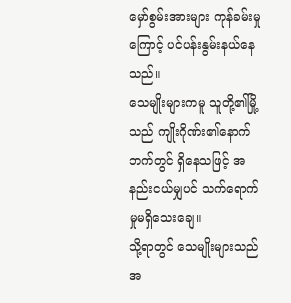မှော်စွမ်းအားများ ကုန်ခမ်းမှုကြောင့် ပင်ပန်းနွမ်းနယ်နေသည်။
သေမျိုးများကမူ သူတို့၏မြို့သည် ကျိုးဂိုဏ်း၏နောက်ဘက်တွင် ရှိနေသဖြင့် အနည်းငယ်မျှပင် သက်ရောက်မှုမရှိသေးချေ။
သို့ရာတွင် သေမျိုးများသည် အ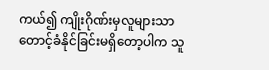ကယ်၍ ကျိုးဂိုဏ်းမှလူများသာ တောင့်ခံနိုင်ခြင်းမရှိတော့ပါက သူ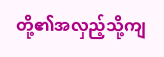တို့၏အလှည့်သို့ကျ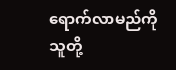ရောက်လာမည်ကို သူတို့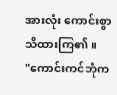အားလုံး ကောင်းစွာသိထားကြ၏။
"ကောင်းကင်ဘုံက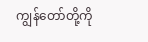ကျွန်တော်တို့ကို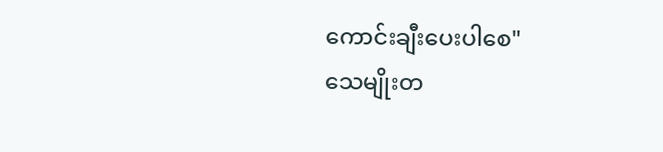ကောင်းချီးပေးပါစေ"
သေမျိုးတ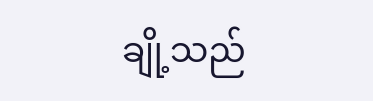ချို့သည်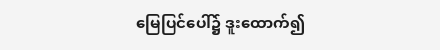မြေပြင်ပေါ်၌ ဒူးထောက်၍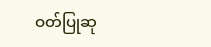ဝတ်ပြုဆု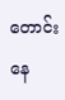တောင်းနေ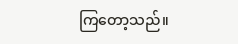ကြတော့သည်။